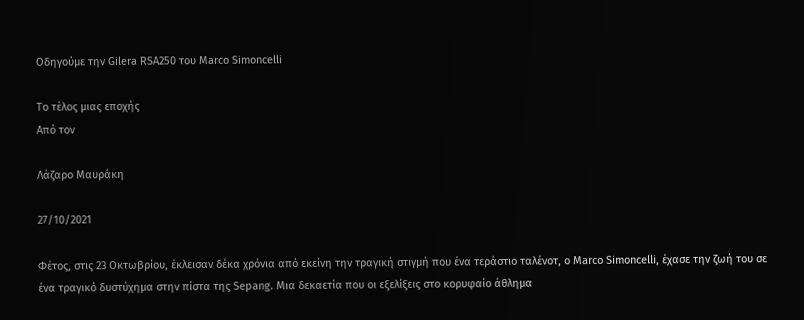Οδηγούμε την Gilera RSA250 του Marco Simoncelli

Το τέλος μιας εποχής
Από τον

Λάζαρο Μαυράκη

27/10/2021

Φέτος, στις 23 Οκτωβρίου, έκλεισαν δέκα χρόνια από εκείνη την τραγική στιγμή που ένα τεράστιο ταλένοτ, ο Marco Simoncelli, έχασε την ζωή του σε ένα τραγικό δυστύχημα στην πίστα της Sepang. Μια δεκαετία που οι εξελίξεις στο κορυφαίο άθλημα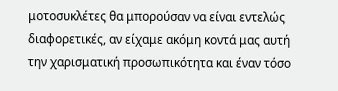μοτοσυκλέτες θα μπορούσαν να είναι εντελώς διαφορετικές, αν είχαμε ακόμη κοντά μας αυτή την χαρισματική προσωπικότητα και έναν τόσο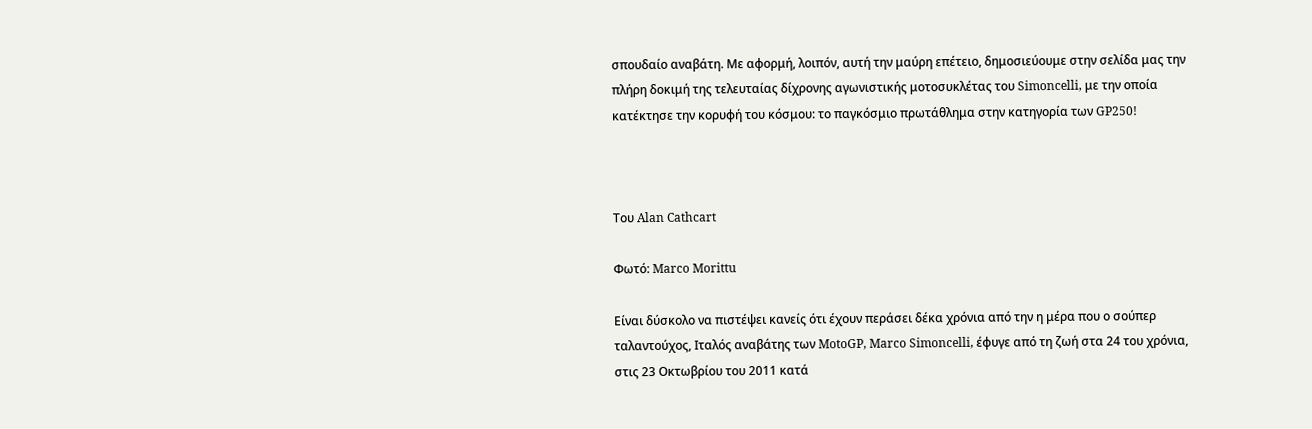σπουδαίο αναβάτη. Με αφορμή, λοιπόν, αυτή την μαύρη επέτειο, δημοσιεύουμε στην σελίδα μας την πλήρη δοκιμή της τελευταίας δίχρονης αγωνιστικής μοτοσυκλέτας του Simoncelli, με την οποία κατέκτησε την κορυφή του κόσμου: το παγκόσμιο πρωτάθλημα στην κατηγορία των GP250!



Του Alan Cathcart

Φωτό: Marco Morittu

Είναι δύσκολο να πιστέψει κανείς ότι έχουν περάσει δέκα χρόνια από την η μέρα που ο σούπερ ταλαντούχος, Ιταλός αναβάτης των MotoGP, Marco Simoncelli, έφυγε από τη ζωή στα 24 του χρόνια, στις 23 Οκτωβρίου του 2011 κατά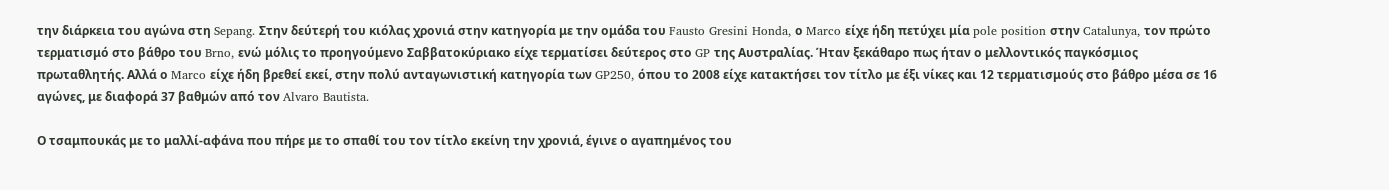την διάρκεια του αγώνα στη Sepang. Στην δεύτερή του κιόλας χρονιά στην κατηγορία με την ομάδα του Fausto Gresini Honda, ο Marco είχε ήδη πετύχει μία pole position στην Catalunya, τον πρώτο τερματισμό στο βάθρο του Brno, ενώ μόλις το προηγούμενο Σαββατοκύριακο είχε τερματίσει δεύτερος στο GP της Αυστραλίας. Ήταν ξεκάθαρο πως ήταν ο μελλοντικός παγκόσμιος πρωταθλητής. Αλλά ο Marco είχε ήδη βρεθεί εκεί, στην πολύ ανταγωνιστική κατηγορία των GP250, όπου το 2008 είχε κατακτήσει τον τίτλο με έξι νίκες και 12 τερματισμούς στο βάθρο μέσα σε 16 αγώνες, με διαφορά 37 βαθμών από τον Alvaro Bautista.

Ο τσαμπουκάς με το μαλλί-αφάνα που πήρε με το σπαθί του τον τίτλο εκείνη την χρονιά, έγινε ο αγαπημένος του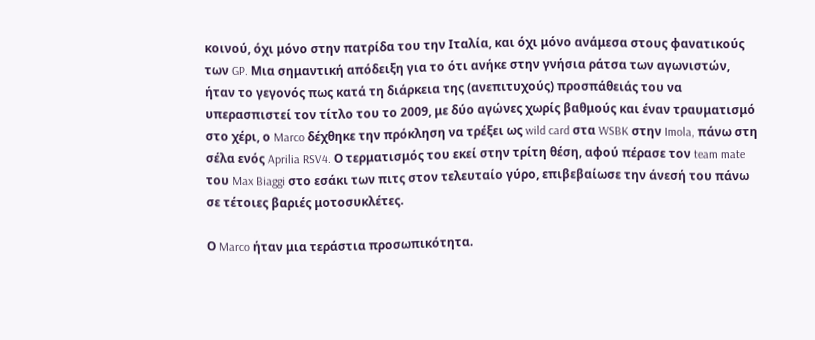κοινού, όχι μόνο στην πατρίδα του την Ιταλία, και όχι μόνο ανάμεσα στους φανατικούς των GP. Μια σημαντική απόδειξη για το ότι ανήκε στην γνήσια ράτσα των αγωνιστών, ήταν το γεγονός πως κατά τη διάρκεια της (ανεπιτυχούς) προσπάθειάς του να υπερασπιστεί τον τίτλο του το 2009, με δύο αγώνες χωρίς βαθμούς και έναν τραυματισμό στο χέρι, ο Marco δέχθηκε την πρόκληση να τρέξει ως wild card στα WSBK στην Imola, πάνω στη σέλα ενός Aprilia RSV4. Ο τερματισμός του εκεί στην τρίτη θέση, αφού πέρασε τον team mate του Max Biaggi στο εσάκι των πιτς στον τελευταίο γύρο, επιβεβαίωσε την άνεσή του πάνω σε τέτοιες βαριές μοτοσυκλέτες.

Ο Marco ήταν μια τεράστια προσωπικότητα.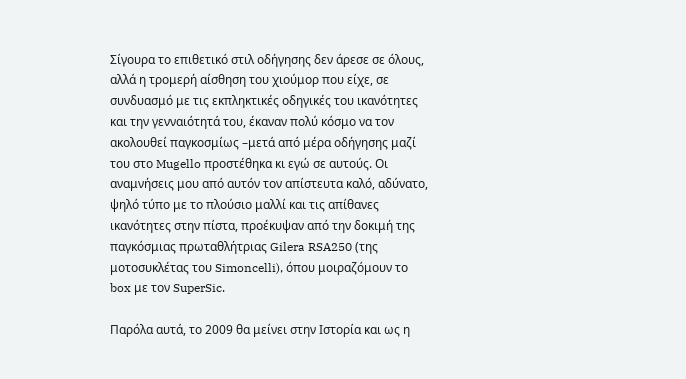Σίγουρα το επιθετικό στιλ οδήγησης δεν άρεσε σε όλους, αλλά η τρομερή αίσθηση του χιούμορ που είχε, σε συνδυασμό με τις εκπληκτικές οδηγικές του ικανότητες και την γενναιότητά του, έκαναν πολύ κόσμο να τον ακολουθεί παγκοσμίως –μετά από μέρα οδήγησης μαζί του στο Mugello προστέθηκα κι εγώ σε αυτούς. Οι αναμνήσεις μου από αυτόν τον απίστευτα καλό, αδύνατο, ψηλό τύπο με το πλούσιο μαλλί και τις απίθανες ικανότητες στην πίστα, προέκυψαν από την δοκιμή της παγκόσμιας πρωταθλήτριας Gilera RSA250 (της μοτοσυκλέτας του Simoncelli), όπου μοιραζόμουν το box με τον SuperSic.

Παρόλα αυτά, το 2009 θα μείνει στην Ιστορία και ως η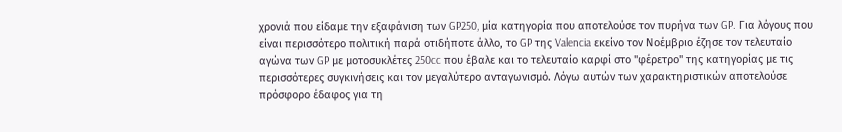χρονιά που είδαμε την εξαφάνιση των GP250, μία κατηγορία που αποτελούσε τον πυρήνα των GP. Για λόγους που είναι περισσότερο πολιτική παρά οτιδήποτε άλλο, το GP της Valencia εκείνο τον Νοέμβριο έζησε τον τελευταίο αγώνα των GP με μοτοσυκλέτες 250cc που έβαλε και το τελευταίο καρφί στο "φέρετρο" της κατηγορίας με τις περισσότερες συγκινήσεις και τον μεγαλύτερο ανταγωνισμό. Λόγω αυτών των χαρακτηριστικών αποτελούσε πρόσφορο έδαφος για τη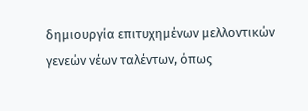δημιουργία επιτυχημένων μελλοντικών γενεών νέων ταλέντων, όπως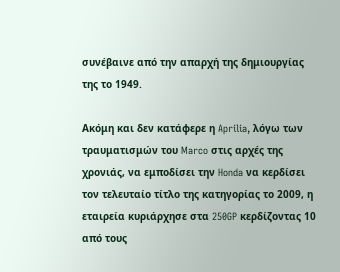συνέβαινε από την απαρχή της δημιουργίας της το 1949.

Ακόμη και δεν κατάφερε η Aprilia, λόγω των τραυματισμών του Marco στις αρχές της χρονιάς, να εμποδίσει την Honda να κερδίσει τον τελευταίο τίτλο της κατηγορίας το 2009, η εταιρεία κυριάρχησε στα 250GP κερδίζοντας 10 από τους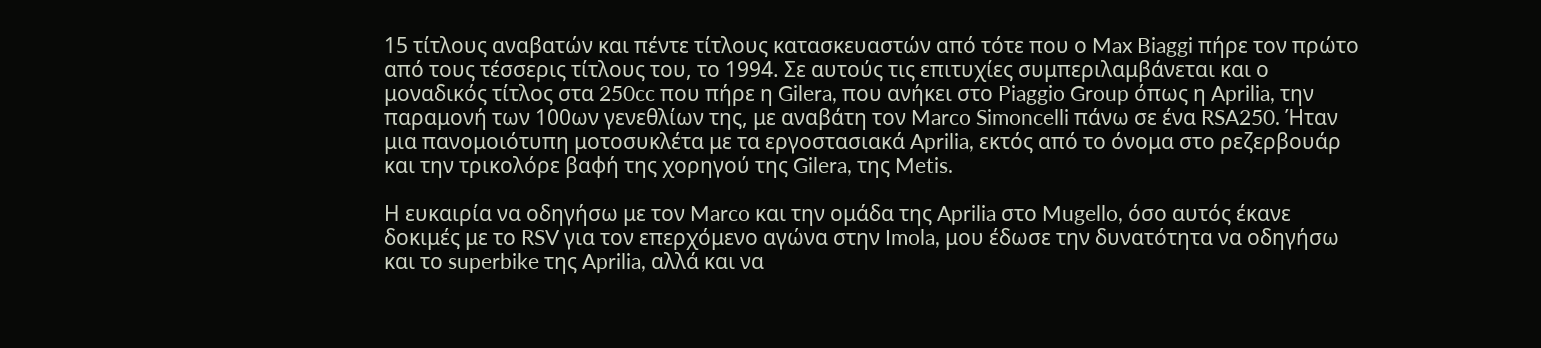15 τίτλους αναβατών και πέντε τίτλους κατασκευαστών από τότε που ο Max Biaggi πήρε τον πρώτο από τους τέσσερις τίτλους του, το 1994. Σε αυτούς τις επιτυχίες συμπεριλαμβάνεται και ο μοναδικός τίτλος στα 250cc που πήρε η Gilera, που ανήκει στο Piaggio Group όπως η Aprilia, την παραμονή των 100ων γενεθλίων της, με αναβάτη τον Marco Simoncelli πάνω σε ένα RSA250. Ήταν μια πανομοιότυπη μοτοσυκλέτα με τα εργοστασιακά Aprilia, εκτός από το όνομα στο ρεζερβουάρ και την τρικολόρε βαφή της χορηγού της Gilera, της Metis.

Η ευκαιρία να οδηγήσω με τον Marco και την ομάδα της Aprilia στο Mugello, όσο αυτός έκανε δοκιμές με το RSV για τον επερχόμενο αγώνα στην Imola, μου έδωσε την δυνατότητα να οδηγήσω και το superbike της Aprilia, αλλά και να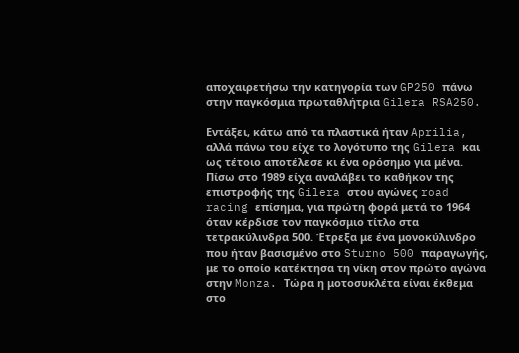αποχαιρετήσω την κατηγορία των GP250 πάνω στην παγκόσμια πρωταθλήτρια Gilera RSA250.

Εντάξει, κάτω από τα πλαστικά ήταν Aprilia, αλλά πάνω του είχε το λογότυπο της Gilera και ως τέτοιο αποτέλεσε κι ένα ορόσημο για μένα. Πίσω στο 1989 είχα αναλάβει το καθήκον της επιστροφής της Gilera στου αγώνες road racing επίσημα, για πρώτη φορά μετά το 1964 όταν κέρδισε τον παγκόσμιο τίτλο στα τετρακύλινδρα 500. Έτρεξα με ένα μονοκύλινδρο που ήταν βασισμένο στο Sturno 500 παραγωγής, με το οποίο κατέκτησα τη νίκη στον πρώτο αγώνα στην Monza. Τώρα η μοτοσυκλέτα είναι έκθεμα στο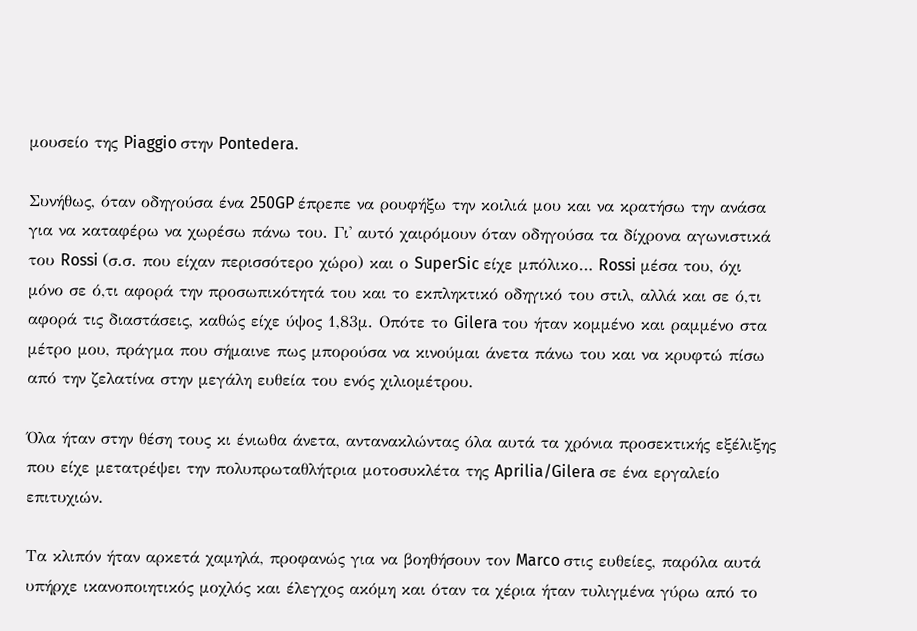μουσείο της Piaggio στην Pontedera.

Συνήθως, όταν οδηγούσα ένα 250GP έπρεπε να ρουφήξω την κοιλιά μου και να κρατήσω την ανάσα για να καταφέρω να χωρέσω πάνω του. Γι' αυτό χαιρόμουν όταν οδηγούσα τα δίχρονα αγωνιστικά του Rossi (σ.σ. που είχαν περισσότερο χώρο) και ο SuperSic είχε μπόλικο… Rossi μέσα του, όχι μόνο σε ό,τι αφορά την προσωπικότητά του και το εκπληκτικό οδηγικό του στιλ, αλλά και σε ό,τι αφορά τις διαστάσεις, καθώς είχε ύψος 1,83μ. Οπότε το Gilera του ήταν κομμένο και ραμμένο στα μέτρο μου, πράγμα που σήμαινε πως μπορούσα να κινούμαι άνετα πάνω του και να κρυφτώ πίσω από την ζελατίνα στην μεγάλη ευθεία του ενός χιλιομέτρου.

Όλα ήταν στην θέση τους κι ένιωθα άνετα, αντανακλώντας όλα αυτά τα χρόνια προσεκτικής εξέλιξης που είχε μετατρέψει την πολυπρωταθλήτρια μοτοσυκλέτα της Aprilia/Gilera σε ένα εργαλείο επιτυχιών.

Τα κλιπόν ήταν αρκετά χαμηλά, προφανώς για να βοηθήσουν τον Marco στις ευθείες, παρόλα αυτά υπήρχε ικανοποιητικός μοχλός και έλεγχος ακόμη και όταν τα χέρια ήταν τυλιγμένα γύρω από το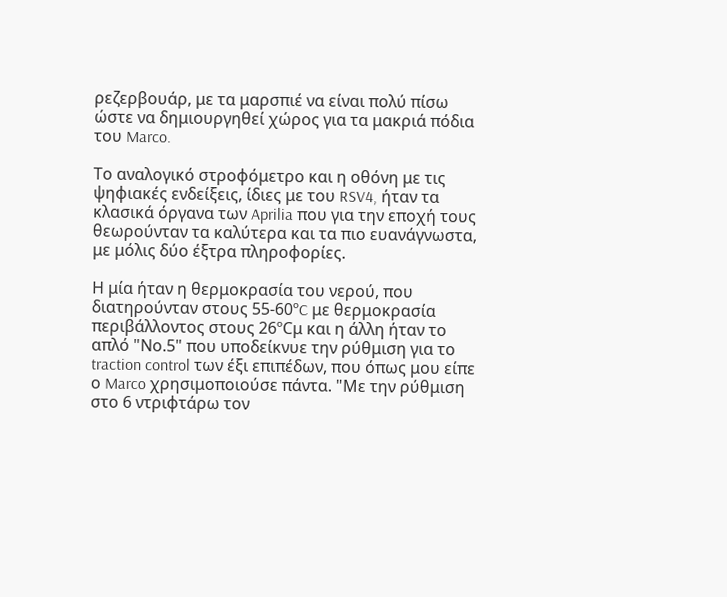ρεζερβουάρ, με τα μαρσπιέ να είναι πολύ πίσω ώστε να δημιουργηθεί χώρος για τα μακριά πόδια του Marco.

Το αναλογικό στροφόμετρο και η οθόνη με τις ψηφιακές ενδείξεις, ίδιες με του RSV4, ήταν τα κλασικά όργανα των Aprilia που για την εποχή τους θεωρούνταν τα καλύτερα και τα πιο ευανάγνωστα, με μόλις δύο έξτρα πληροφορίες.

Η μία ήταν η θερμοκρασία του νερού, που διατηρούνταν στους 55-60ºC με θερμοκρασία περιβάλλοντος στους 26ºCμ και η άλλη ήταν το απλό "Νο.5" που υποδείκνυε την ρύθμιση για το traction control των έξι επιπέδων, που όπως μου είπε ο Marco χρησιμοποιούσε πάντα. "Με την ρύθμιση στο 6 ντριφτάρω τον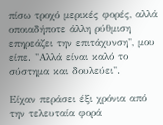πίσω τροχό μερικές φορές, αλλά οποιαδήποτε άλλη ρύθμιση επηρεάζει την επιτάχυνση", μου είπε. "Αλλά είναι καλό το σύστημα και δουλεύει".

Είχαν περάσει έξι χρόνια από την τελευταία φορά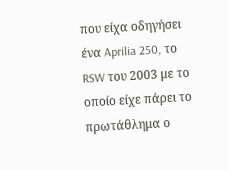που είχα οδηγήσει ένα Aprilia 250, το RSW του 2003 με το οποίο είχε πάρει το πρωτάθλημα ο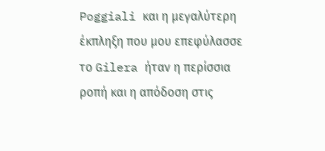Poggiali και η μεγαλύτερη έκπληξη που μου επεφύλασσε το Gilera ήταν η περίσσια ροπή και η απόδοση στις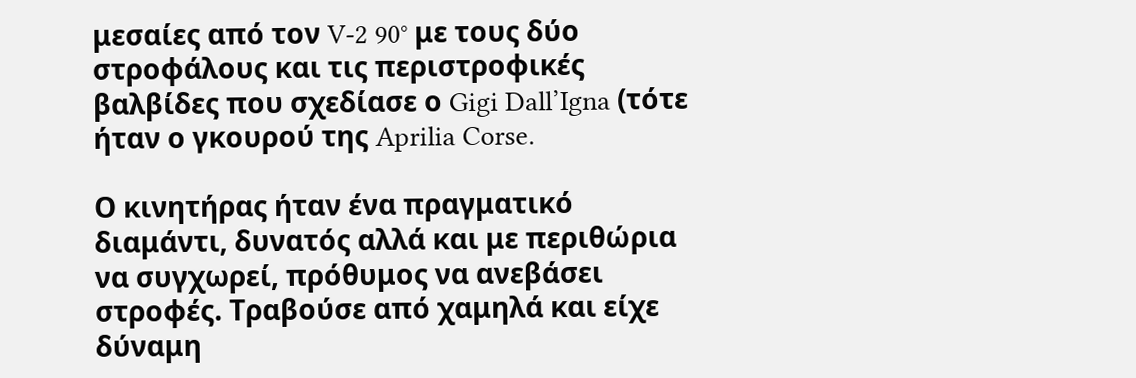μεσαίες από τον V-2 90° με τους δύο στροφάλους και τις περιστροφικές βαλβίδες που σχεδίασε ο Gigi Dall’Igna (τότε ήταν ο γκουρού της Aprilia Corse.

Ο κινητήρας ήταν ένα πραγματικό διαμάντι, δυνατός αλλά και με περιθώρια να συγχωρεί, πρόθυμος να ανεβάσει στροφές. Τραβούσε από χαμηλά και είχε δύναμη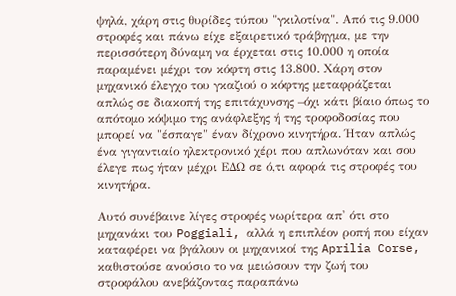ψηλά, χάρη στις θυρίδες τύπου "γκιλοτίνα". Από τις 9.000 στροφές και πάνω είχε εξαιρετικό τράβηγμα, με την περισσότερη δύναμη να έρχεται στις 10.000 η οποία παραμένει μέχρι τον κόφτη στις 13.800. Χάρη στον μηχανικό έλεγχο του γκαζιού ο κόφτης μεταφράζεται απλώς σε διακοπή της επιτάχυνσης –όχι κάτι βίαιο όπως το απότομο κόψιμο της ανάφλεξης ή της τροφοδοσίας που μπορεί να "έσπαγε" έναν δίχρονο κινητήρα. Ήταν απλώς ένα γιγαντιαίο ηλεκτρονικό χέρι που απλωνόταν και σου έλεγε πως ήταν μέχρι ΕΔΩ σε ό,τι αφορά τις στροφές του κινητήρα.

Αυτό συνέβαινε λίγες στροφές νωρίτερα απ' ότι στο μηχανάκι του Poggiali, αλλά η επιπλέον ροπή που είχαν καταφέρει να βγάλουν οι μηχανικοί της Aprilia Corse, καθιστούσε ανούσιο το να μειώσουν την ζωή του στροφάλου ανεβάζοντας παραπάνω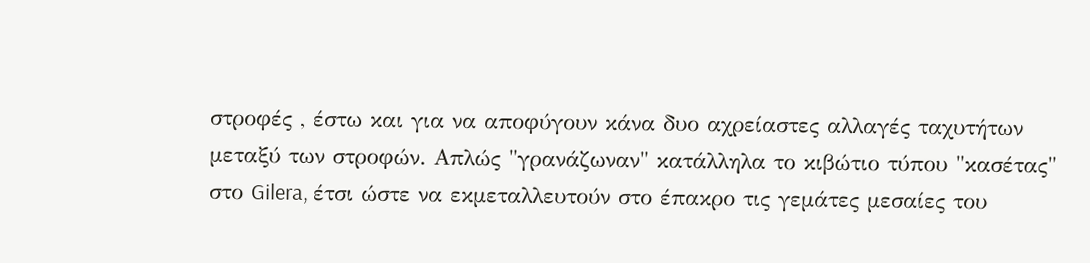στροφές , έστω και για να αποφύγουν κάνα δυο αχρείαστες αλλαγές ταχυτήτων μεταξύ των στροφών. Απλώς "γρανάζωναν" κατάλληλα το κιβώτιο τύπου "κασέτας" στο Gilera, έτσι ώστε να εκμεταλλευτούν στο έπακρο τις γεμάτες μεσαίες του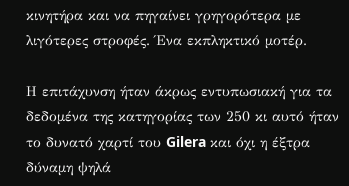κινητήρα και να πηγαίνει γρηγορότερα με λιγότερες στροφές. Ένα εκπληκτικό μοτέρ.

Η επιτάχυνση ήταν άκρως εντυπωσιακή για τα δεδομένα της κατηγορίας των 250 κι αυτό ήταν το δυνατό χαρτί του Gilera και όχι η έξτρα δύναμη ψηλά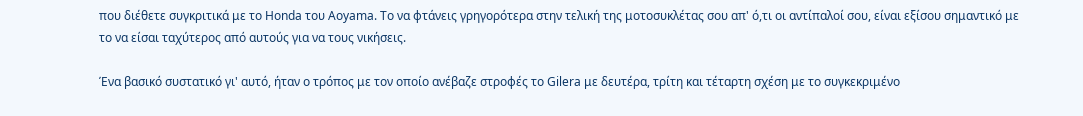που διέθετε συγκριτικά με το Honda του Aoyama. Το να φτάνεις γρηγορότερα στην τελική της μοτοσυκλέτας σου απ' ό,τι οι αντίπαλοί σου, είναι εξίσου σημαντικό με το να είσαι ταχύτερος από αυτούς για να τους νικήσεις.

Ένα βασικό συστατικό γι' αυτό, ήταν ο τρόπος με τον οποίο ανέβαζε στροφές το Gilera με δευτέρα, τρίτη και τέταρτη σχέση με το συγκεκριμένο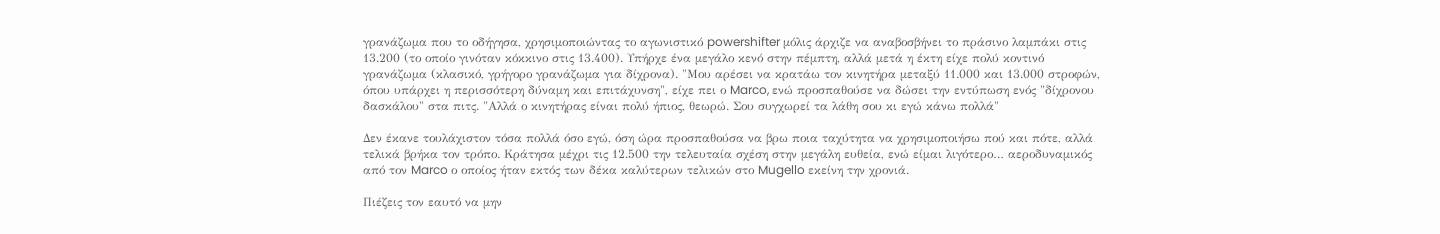γρανάζωμα που το οδήγησα, χρησιμοποιώντας το αγωνιστικό powershifter μόλις άρχιζε να αναβοσβήνει το πράσινο λαμπάκι στις 13.200 (το οποίο γινόταν κόκκινο στις 13.400). Υπήρχε ένα μεγάλο κενό στην πέμπτη, αλλά μετά η έκτη είχε πολύ κοντινό γρανάζωμα (κλασικό, γρήγορο γρανάζωμα για δίχρονα). "Μου αρέσει να κρατάω τον κινητήρα μεταξύ 11.000 και 13.000 στροφών, όπου υπάρχει η περισσότερη δύναμη και επιτάχυνση", είχε πει ο Marco, ενώ προσπαθούσε να δώσει την εντύπωση ενός "δίχρονου δασκάλου" στα πιτς. "Αλλά ο κινητήρας είναι πολύ ήπιος, θεωρώ. Σου συγχωρεί τα λάθη σου κι εγώ κάνω πολλά"

Δεν έκανε τουλάχιστον τόσα πολλά όσο εγώ, όση ώρα προσπαθούσα να βρω ποια ταχύτητα να χρησιμοποιήσω πού και πότε, αλλά τελικά βρήκα τον τρόπο. Κράτησα μέχρι τις 12.500 την τελευταία σχέση στην μεγάλη ευθεία, ενώ είμαι λιγότερο… αεροδυναμικός από τον Marco ο οποίος ήταν εκτός των δέκα καλύτερων τελικών στο Mugello εκείνη την χρονιά.

Πιέζεις τον εαυτό να μην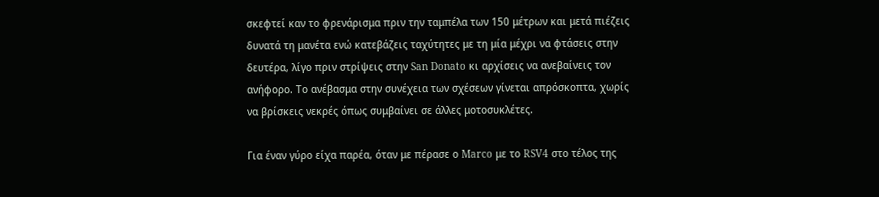σκεφτεί καν το φρενάρισμα πριν την ταμπέλα των 150 μέτρων και μετά πιέζεις δυνατά τη μανέτα ενώ κατεβάζεις ταχύτητες με τη μία μέχρι να φτάσεις στην δευτέρα, λίγο πριν στρίψεις στην San Donato κι αρχίσεις να ανεβαίνεις τον ανήφορο. Το ανέβασμα στην συνέχεια των σχέσεων γίνεται απρόσκοπτα, χωρίς να βρίσκεις νεκρές όπως συμβαίνει σε άλλες μοτοσυκλέτες.

Για έναν γύρο είχα παρέα, όταν με πέρασε ο Marco με το RSV4 στο τέλος της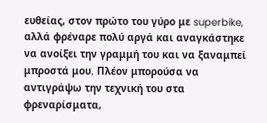ευθείας, στον πρώτο του γύρο με superbike, αλλά φρέναρε πολύ αργά και αναγκάστηκε να ανοίξει την γραμμή του και να ξαναμπεί μπροστά μου. Πλέον μπορούσα να αντιγράψω την τεχνική του στα φρεναρίσματα,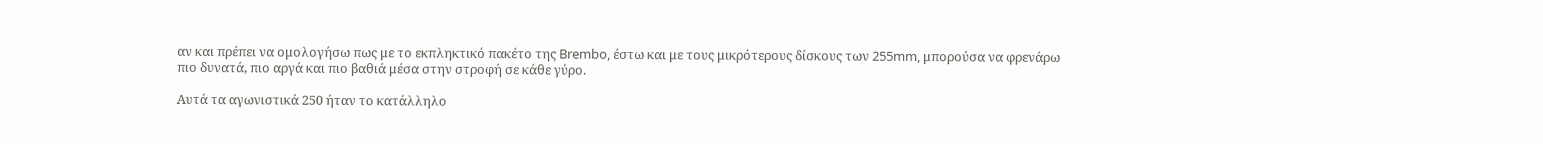αν και πρέπει να ομολογήσω πως με το εκπληκτικό πακέτο της Brembo, έστω και με τους μικρότερους δίσκους των 255mm, μπορούσα να φρενάρω πιο δυνατά, πιο αργά και πιο βαθιά μέσα στην στροφή σε κάθε γύρο.

Αυτά τα αγωνιστικά 250 ήταν το κατάλληλο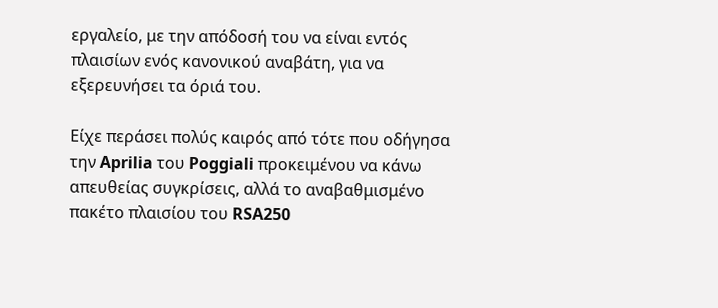εργαλείο, με την απόδοσή του να είναι εντός πλαισίων ενός κανονικού αναβάτη, για να εξερευνήσει τα όριά του.

Είχε περάσει πολύς καιρός από τότε που οδήγησα την Aprilia του Poggiali προκειμένου να κάνω απευθείας συγκρίσεις, αλλά το αναβαθμισμένο πακέτο πλαισίου του RSA250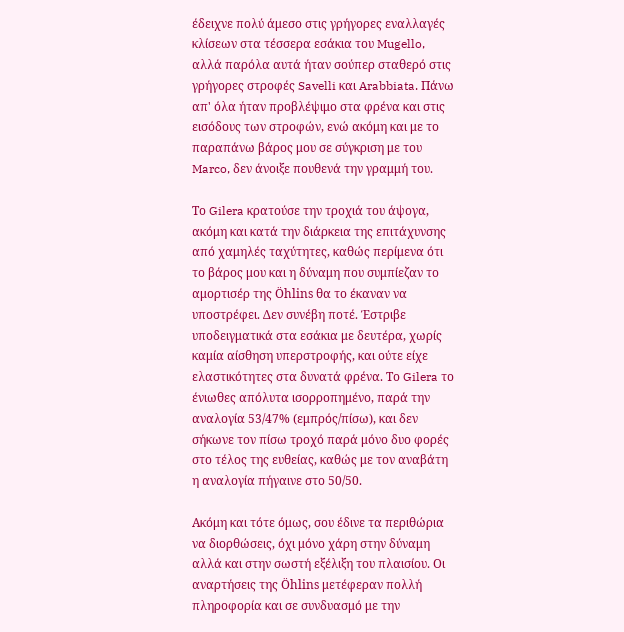έδειχνε πολύ άμεσο στις γρήγορες εναλλαγές κλίσεων στα τέσσερα εσάκια του Mugello, αλλά παρόλα αυτά ήταν σούπερ σταθερό στις γρήγορες στροφές Savelli και Arabbiata. Πάνω απ' όλα ήταν προβλέψιμο στα φρένα και στις εισόδους των στροφών, ενώ ακόμη και με το παραπάνω βάρος μου σε σύγκριση με του Marco, δεν άνοιξε πουθενά την γραμμή του.

Το Gilera κρατούσε την τροχιά του άψογα, ακόμη και κατά την διάρκεια της επιτάχυνσης από χαμηλές ταχύτητες, καθώς περίμενα ότι το βάρος μου και η δύναμη που συμπίεζαν το αμορτισέρ της Öhlins θα το έκαναν να υποστρέφει. Δεν συνέβη ποτέ. Έστριβε υποδειγματικά στα εσάκια με δευτέρα, χωρίς καμία αίσθηση υπερστροφής, και ούτε είχε ελαστικότητες στα δυνατά φρένα. Το Gilera το ένιωθες απόλυτα ισορροπημένο, παρά την αναλογία 53/47% (εμπρός/πίσω), και δεν σήκωνε τον πίσω τροχό παρά μόνο δυο φορές στο τέλος της ευθείας, καθώς με τον αναβάτη η αναλογία πήγαινε στο 50/50.

Ακόμη και τότε όμως, σου έδινε τα περιθώρια να διορθώσεις, όχι μόνο χάρη στην δύναμη αλλά και στην σωστή εξέλιξη του πλαισίου. Οι αναρτήσεις της Öhlins μετέφεραν πολλή πληροφορία και σε συνδυασμό με την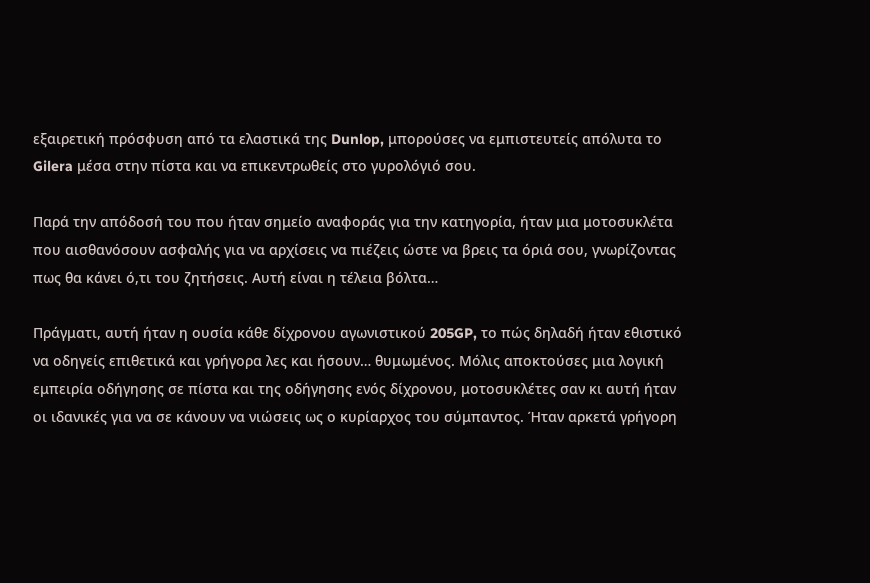εξαιρετική πρόσφυση από τα ελαστικά της Dunlop, μπορούσες να εμπιστευτείς απόλυτα το Gilera μέσα στην πίστα και να επικεντρωθείς στο γυρολόγιό σου.

Παρά την απόδοσή του που ήταν σημείο αναφοράς για την κατηγορία, ήταν μια μοτοσυκλέτα που αισθανόσουν ασφαλής για να αρχίσεις να πιέζεις ώστε να βρεις τα όριά σου, γνωρίζοντας πως θα κάνει ό,τι του ζητήσεις. Αυτή είναι η τέλεια βόλτα…

Πράγματι, αυτή ήταν η ουσία κάθε δίχρονου αγωνιστικού 205GP, το πώς δηλαδή ήταν εθιστικό να οδηγείς επιθετικά και γρήγορα λες και ήσουν… θυμωμένος. Μόλις αποκτούσες μια λογική εμπειρία οδήγησης σε πίστα και της οδήγησης ενός δίχρονου, μοτοσυκλέτες σαν κι αυτή ήταν οι ιδανικές για να σε κάνουν να νιώσεις ως ο κυρίαρχος του σύμπαντος. Ήταν αρκετά γρήγορη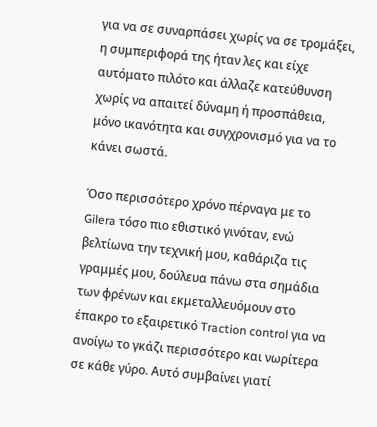για να σε συναρπάσει χωρίς να σε τρομάξει, η συμπεριφορά της ήταν λες και είχε αυτόματο πιλότο και άλλαζε κατεύθυνση χωρίς να απαιτεί δύναμη ή προσπάθεια, μόνο ικανότητα και συγχρονισμό για να το κάνει σωστά.

Όσο περισσότερο χρόνο πέρναγα με το Gilera τόσο πιο εθιστικό γινόταν, ενώ βελτίωνα την τεχνική μου, καθάριζα τις γραμμές μου, δούλευα πάνω στα σημάδια των φρένων και εκμεταλλευόμουν στο έπακρο το εξαιρετικό Traction control για να ανοίγω το γκάζι περισσότερο και νωρίτερα σε κάθε γύρο. Αυτό συμβαίνει γιατί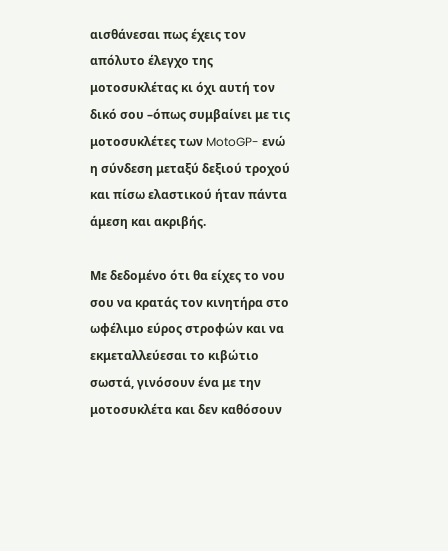αισθάνεσαι πως έχεις τον απόλυτο έλεγχο της μοτοσυκλέτας κι όχι αυτή τον δικό σου –όπως συμβαίνει με τις μοτοσυκλέτες των MotoGP- ενώ η σύνδεση μεταξύ δεξιού τροχού και πίσω ελαστικού ήταν πάντα άμεση και ακριβής.

Με δεδομένο ότι θα είχες το νου σου να κρατάς τον κινητήρα στο ωφέλιμο εύρος στροφών και να εκμεταλλεύεσαι το κιβώτιο σωστά, γινόσουν ένα με την μοτοσυκλέτα και δεν καθόσουν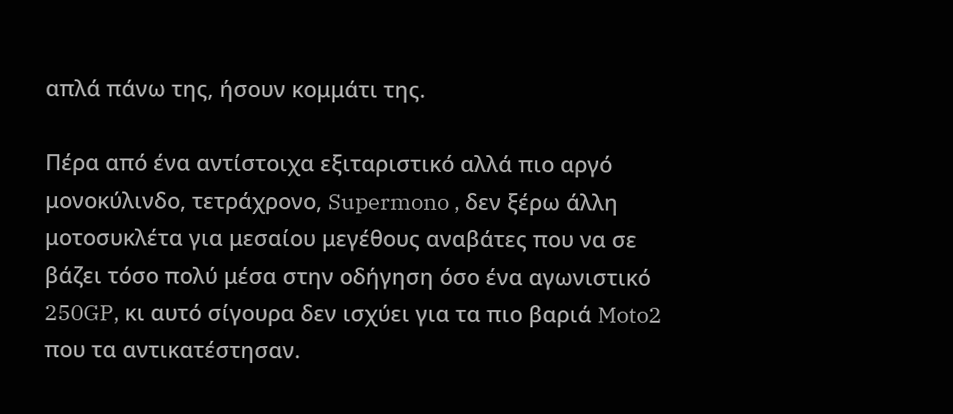απλά πάνω της, ήσουν κομμάτι της.

Πέρα από ένα αντίστοιχα εξιταριστικό αλλά πιο αργό μονοκύλινδο, τετράχρονο, Supermono , δεν ξέρω άλλη μοτοσυκλέτα για μεσαίου μεγέθους αναβάτες που να σε βάζει τόσο πολύ μέσα στην οδήγηση όσο ένα αγωνιστικό 250GP, κι αυτό σίγουρα δεν ισχύει για τα πιο βαριά Moto2 που τα αντικατέστησαν.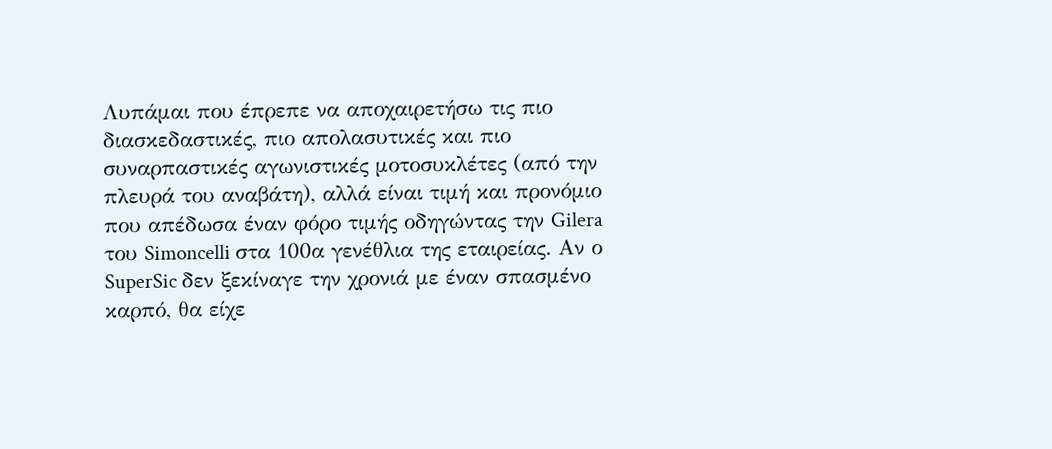Λυπάμαι που έπρεπε να αποχαιρετήσω τις πιο διασκεδαστικές, πιο απολασυτικές και πιο συναρπαστικές αγωνιστικές μοτοσυκλέτες (από την πλευρά του αναβάτη), αλλά είναι τιμή και προνόμιο που απέδωσα έναν φόρο τιμής οδηγώντας την Gilera του Simoncelli στα 100α γενέθλια της εταιρείας. Αν ο SuperSic δεν ξεκίναγε την χρονιά με έναν σπασμένο καρπό, θα είχε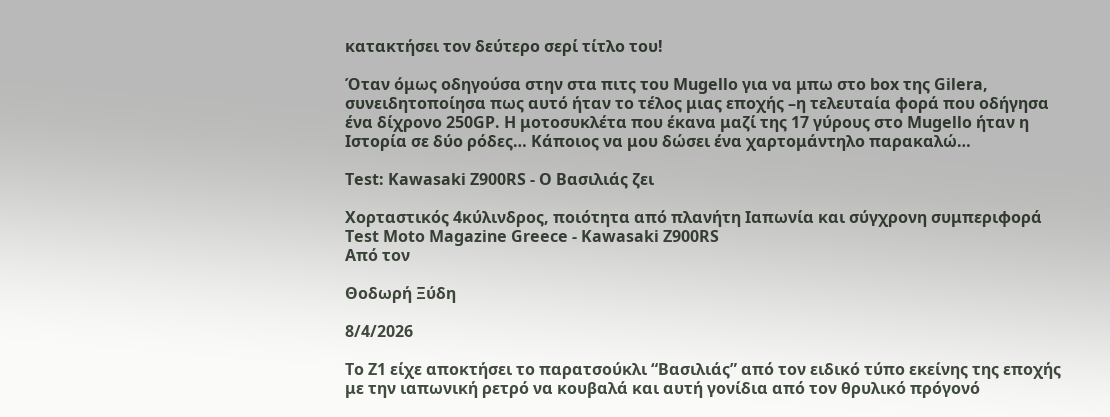κατακτήσει τον δεύτερο σερί τίτλο του!

Όταν όμως οδηγούσα στην στα πιτς του Mugello για να μπω στο box της Gilera, συνειδητοποίησα πως αυτό ήταν το τέλος μιας εποχής –η τελευταία φορά που οδήγησα ένα δίχρονο 250GP. Η μοτοσυκλέτα που έκανα μαζί της 17 γύρους στο Mugello ήταν η Ιστορία σε δύο ρόδες… Κάποιος να μου δώσει ένα χαρτομάντηλο παρακαλώ…

Test: Kawasaki Z900RS - Ο Βασιλιάς ζει

Χορταστικός 4κύλινδρος, ποιότητα από πλανήτη Ιαπωνία και σύγχρονη συμπεριφορά
Test Moto Magazine Greece - Kawasaki Z900RS
Από τον

Θοδωρή Ξύδη

8/4/2026

To Z1 είχε αποκτήσει το παρατσούκλι “Βασιλιάς” από τον ειδικό τύπο εκείνης της εποχής με την ιαπωνική ρετρό να κουβαλά και αυτή γονίδια από τον θρυλικό πρόγονό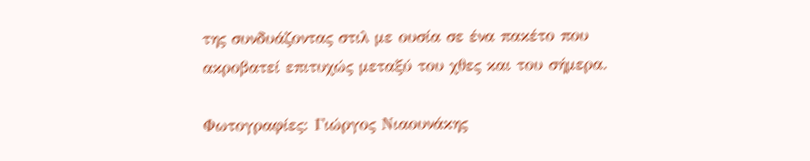της συνδυάζοντας στιλ με ουσία σε ένα πακέτο που ακροβατεί επιτυχώς μεταξύ του χθες και του σήμερα.

Φωτογραφίες: Γιώργος Νιαουνάκης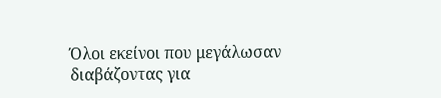Όλοι εκείνοι που μεγάλωσαν διαβάζοντας για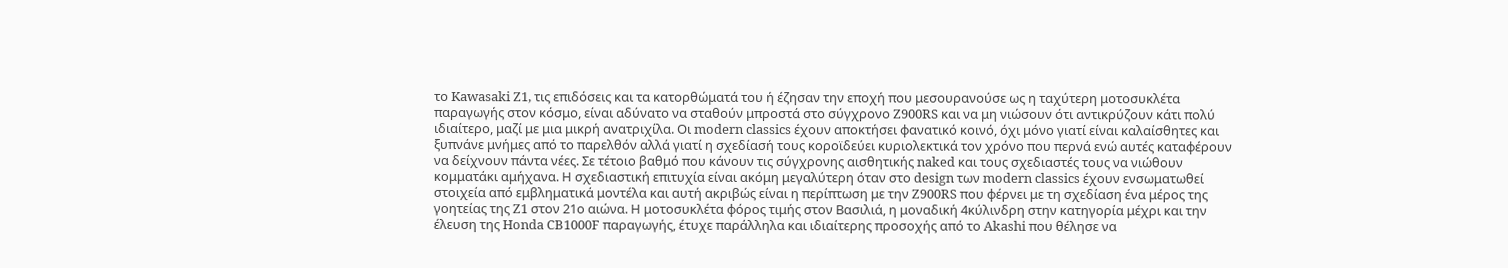το Kawasaki Z1, τις επιδόσεις και τα κατορθώματά του ή έζησαν την εποχή που μεσουρανούσε ως η ταχύτερη μοτοσυκλέτα παραγωγής στον κόσμο, είναι αδύνατο να σταθούν μπροστά στο σύγχρονο Z900RS και να μη νιώσουν ότι αντικρύζουν κάτι πολύ ιδιαίτερο, μαζί με μια μικρή ανατριχίλα. Οι modern classics έχουν αποκτήσει φανατικό κοινό, όχι μόνο γιατί είναι καλαίσθητες και ξυπνάνε μνήμες από το παρελθόν αλλά γιατί η σχεδίασή τους κοροϊδεύει κυριολεκτικά τον χρόνο που περνά ενώ αυτές καταφέρουν να δείχνουν πάντα νέες. Σε τέτοιο βαθμό που κάνουν τις σύγχρονης αισθητικής naked και τους σχεδιαστές τους να νιώθουν κομματάκι αμήχανα. Η σχεδιαστική επιτυχία είναι ακόμη μεγαλύτερη όταν στο design των modern classics έχουν ενσωματωθεί στοιχεία από εμβληματικά μοντέλα και αυτή ακριβώς είναι η περίπτωση με την Z900RS που φέρνει με τη σχεδίαση ένα μέρος της γοητείας της Z1 στον 21ο αιώνα. Η μοτοσυκλέτα φόρος τιμής στον Βασιλιά, η μοναδική 4κύλινδρη στην κατηγορία μέχρι και την έλευση της Honda CB1000F παραγωγής, έτυχε παράλληλα και ιδιαίτερης προσοχής από το Akashi που θέλησε να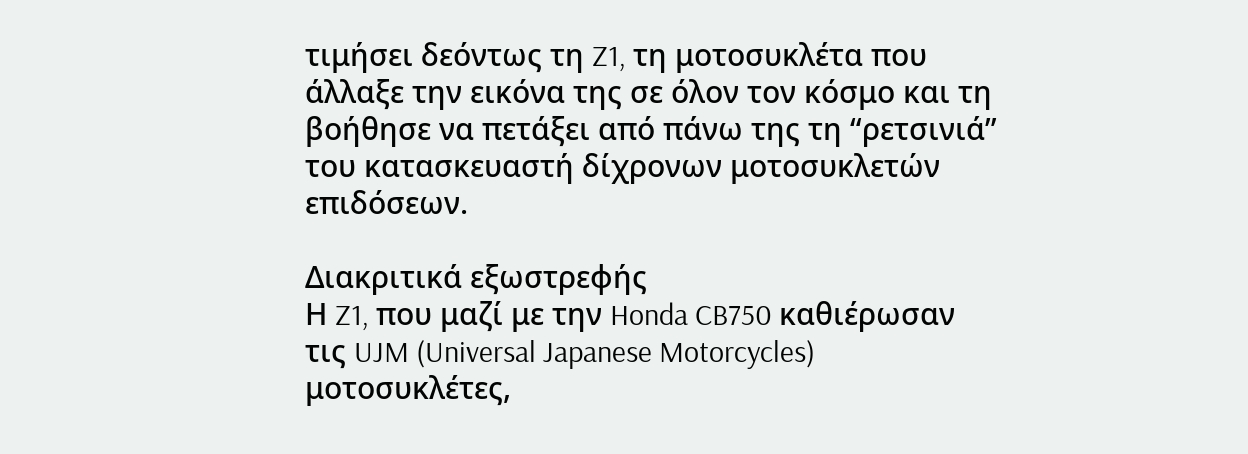τιμήσει δεόντως τη Z1, τη μοτοσυκλέτα που άλλαξε την εικόνα της σε όλον τον κόσμο και τη βοήθησε να πετάξει από πάνω της τη “ρετσινιά” του κατασκευαστή δίχρονων μοτοσυκλετών επιδόσεων.

Διακριτικά εξωστρεφής
Η Z1, που μαζί με την Honda CB750 καθιέρωσαν τις UJM (Universal Japanese Motorcycles) μοτοσυκλέτες,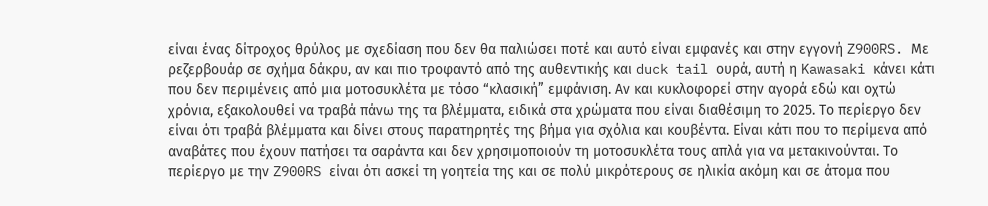είναι ένας δίτροχος θρύλος με σχεδίαση που δεν θα παλιώσει ποτέ και αυτό είναι εμφανές και στην εγγονή Z900RS. Με ρεζερβουάρ σε σχήμα δάκρυ, αν και πιο τροφαντό από της αυθεντικής και duck tail ουρά, αυτή η Kawasaki κάνει κάτι που δεν περιμένεις από μια μοτοσυκλέτα με τόσο “κλασική” εμφάνιση. Αν και κυκλοφορεί στην αγορά εδώ και οχτώ χρόνια, εξακολουθεί να τραβά πάνω της τα βλέμματα, ειδικά στα χρώματα που είναι διαθέσιμη το 2025. Το περίεργο δεν είναι ότι τραβά βλέμματα και δίνει στους παρατηρητές της βήμα για σχόλια και κουβέντα. Είναι κάτι που το περίμενα από αναβάτες που έχουν πατήσει τα σαράντα και δεν χρησιμοποιούν τη μοτοσυκλέτα τους απλά για να μετακινούνται. Το περίεργο με την Z900RS είναι ότι ασκεί τη γοητεία της και σε πολύ μικρότερους σε ηλικία ακόμη και σε άτομα που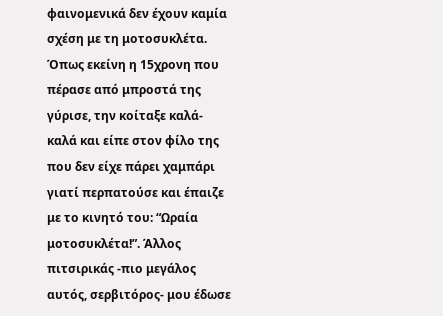φαινομενικά δεν έχουν καμία σχέση με τη μοτοσυκλέτα. Όπως εκείνη η 15χρονη που πέρασε από μπροστά της γύρισε, την κοίταξε καλά-καλά και είπε στον φίλο της που δεν είχε πάρει χαμπάρι γιατί περπατούσε και έπαιζε με το κινητό του: “Ωραία μοτοσυκλέτα!”. Άλλος πιτσιρικάς -πιο μεγάλος αυτός, σερβιτόρος- μου έδωσε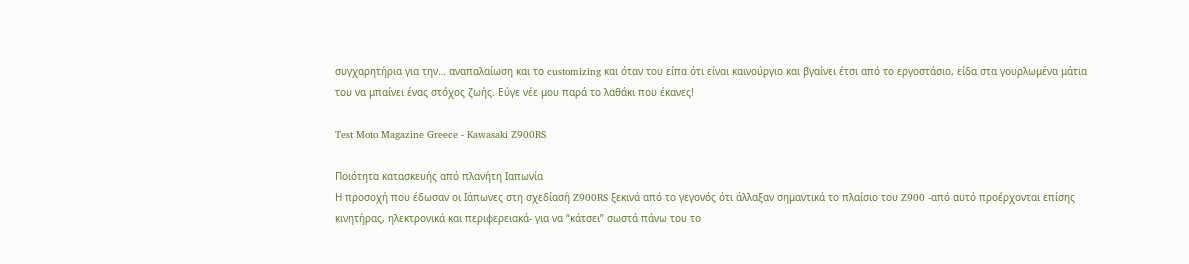συγχαρητήρια για την… αναπαλαίωση και το customizing και όταν του είπα ότι είναι καινούργιο και βγαίνει έτσι από το εργοστάσιο, είδα στα γουρλωμένα μάτια του να μπαίνει ένας στόχος ζωής. Εύγε νέε μου παρά το λαθάκι που έκανες!

Test Moto Magazine Greece - Kawasaki Z900RS

Ποιότητα κατασκευής από πλανήτη Ιαπωνία
Η προσοχή που έδωσαν οι Ιάπωνες στη σχεδίασή Z900RS ξεκινά από το γεγονός ότι άλλαξαν σημαντικά το πλαίσιο του Z900 -από αυτό προέρχονται επίσης κινητήρας, ηλεκτρονικά και περιφερειακά- για να “κάτσει” σωστά πάνω του το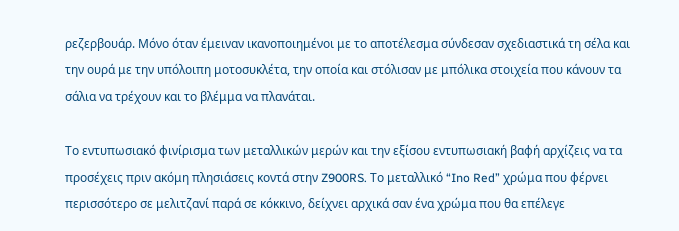ρεζερβουάρ. Μόνο όταν έμειναν ικανοποιημένοι με το αποτέλεσμα σύνδεσαν σχεδιαστικά τη σέλα και την ουρά με την υπόλοιπη μοτοσυκλέτα, την οποία και στόλισαν με μπόλικα στοιχεία που κάνουν τα σάλια να τρέχουν και το βλέμμα να πλανάται.

Το εντυπωσιακό φινίρισμα των μεταλλικών μερών και την εξίσου εντυπωσιακή βαφή αρχίζεις να τα προσέχεις πριν ακόμη πλησιάσεις κοντά στην Z900RS. Το μεταλλικό “Ino Red” χρώμα που φέρνει περισσότερο σε μελιτζανί παρά σε κόκκινο, δείχνει αρχικά σαν ένα χρώμα που θα επέλεγε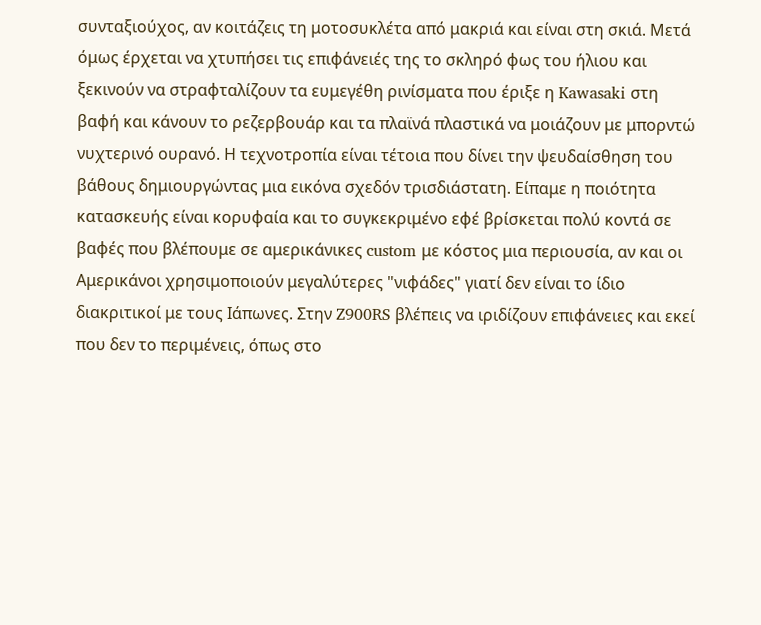συνταξιούχος, αν κοιτάζεις τη μοτοσυκλέτα από μακριά και είναι στη σκιά. Μετά όμως έρχεται να χτυπήσει τις επιφάνειές της το σκληρό φως του ήλιου και ξεκινούν να στραφταλίζουν τα ευμεγέθη ρινίσματα που έριξε η Kawasaki στη βαφή και κάνουν το ρεζερβουάρ και τα πλαϊνά πλαστικά να μοιάζουν με μπορντώ νυχτερινό ουρανό. Η τεχνοτροπία είναι τέτοια που δίνει την ψευδαίσθηση του βάθους δημιουργώντας μια εικόνα σχεδόν τρισδιάστατη. Είπαμε η ποιότητα κατασκευής είναι κορυφαία και το συγκεκριμένο εφέ βρίσκεται πολύ κοντά σε βαφές που βλέπουμε σε αμερικάνικες custom με κόστος μια περιουσία, αν και οι Αμερικάνοι χρησιμοποιούν μεγαλύτερες "νιφάδες" γιατί δεν είναι το ίδιο διακριτικοί με τους Ιάπωνες. Στην Z900RS βλέπεις να ιριδίζουν επιφάνειες και εκεί που δεν το περιμένεις, όπως στο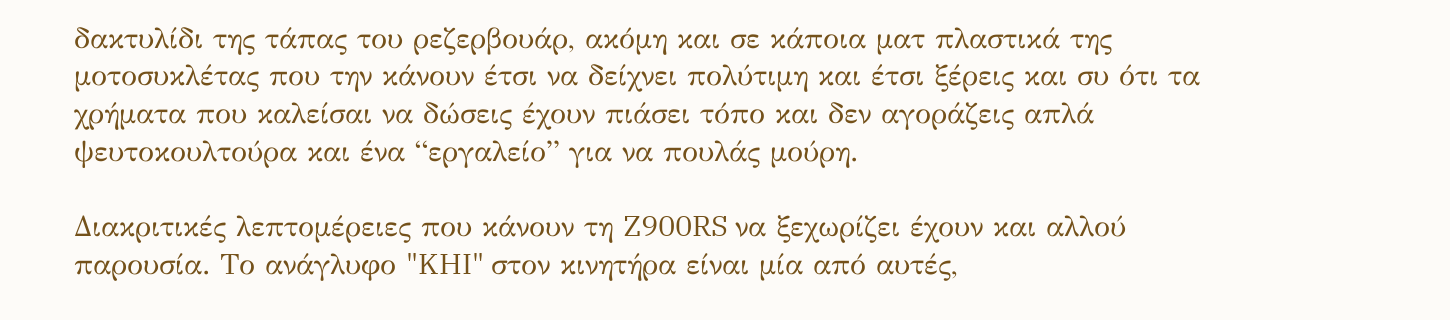δακτυλίδι της τάπας του ρεζερβουάρ, ακόμη και σε κάποια ματ πλαστικά της μοτοσυκλέτας που την κάνουν έτσι να δείχνει πολύτιμη και έτσι ξέρεις και συ ότι τα χρήματα που καλείσαι να δώσεις έχουν πιάσει τόπο και δεν αγοράζεις απλά ψευτοκουλτούρα και ένα “εργαλείο” για να πουλάς μούρη.

Διακριτικές λεπτομέρειες που κάνουν τη Z900RS να ξεχωρίζει έχουν και αλλού παρουσία. Το ανάγλυφο "KHI" στον κινητήρα είναι μία από αυτές,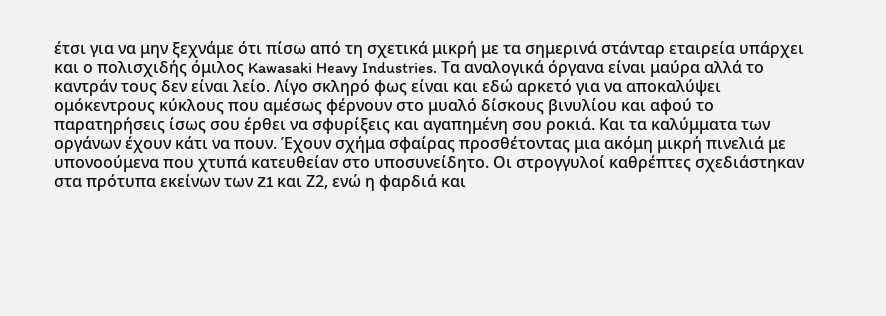έτσι για να μην ξεχνάμε ότι πίσω από τη σχετικά μικρή με τα σημερινά στάνταρ εταιρεία υπάρχει και ο πολισχιδής όμιλος Kawasaki Heavy Industries. Τα αναλογικά όργανα είναι μαύρα αλλά το καντράν τους δεν είναι λείο. Λίγο σκληρό φως είναι και εδώ αρκετό για να αποκαλύψει ομόκεντρους κύκλους που αμέσως φέρνουν στο μυαλό δίσκους βινυλίου και αφού το παρατηρήσεις ίσως σου έρθει να σφυρίξεις και αγαπημένη σου ροκιά. Και τα καλύμματα των οργάνων έχουν κάτι να πουν. Έχουν σχήμα σφαίρας προσθέτοντας μια ακόμη μικρή πινελιά με υπονοούμενα που χτυπά κατευθείαν στο υποσυνείδητο. Οι στρογγυλοί καθρέπτες σχεδιάστηκαν στα πρότυπα εκείνων των Z1 και Ζ2, ενώ η φαρδιά και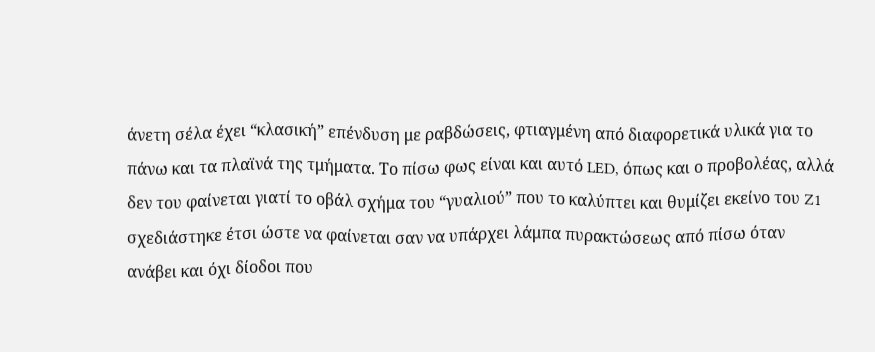άνετη σέλα έχει “κλασική” επένδυση με ραβδώσεις, φτιαγμένη από διαφορετικά υλικά για το πάνω και τα πλαϊνά της τμήματα. Το πίσω φως είναι και αυτό LED, όπως και ο προβολέας, αλλά δεν του φαίνεται γιατί το οβάλ σχήμα του “γυαλιού” που το καλύπτει και θυμίζει εκείνο του Z1 σχεδιάστηκε έτσι ώστε να φαίνεται σαν να υπάρχει λάμπα πυρακτώσεως από πίσω όταν ανάβει και όχι δίοδοι που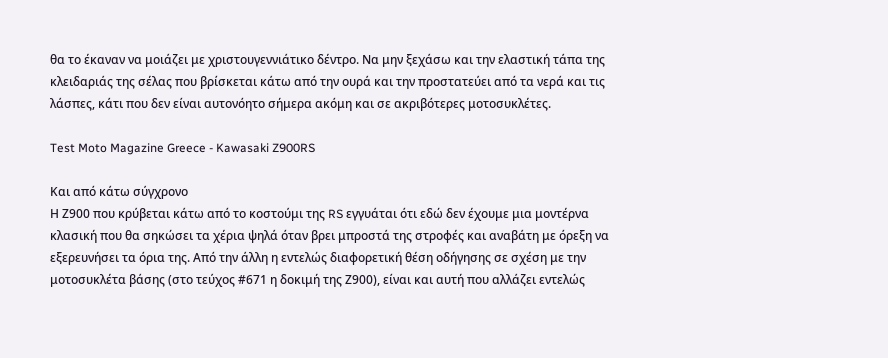θα το έκαναν να μοιάζει με χριστουγεννιάτικο δέντρο. Να μην ξεχάσω και την ελαστική τάπα της κλειδαριάς της σέλας που βρίσκεται κάτω από την ουρά και την προστατεύει από τα νερά και τις λάσπες, κάτι που δεν είναι αυτονόητο σήμερα ακόμη και σε ακριβότερες μοτοσυκλέτες.

Test Moto Magazine Greece - Kawasaki Z900RS

Και από κάτω σύγχρονο
Η Ζ900 που κρύβεται κάτω από το κοστούμι της RS εγγυάται ότι εδώ δεν έχουμε μια μοντέρνα κλασική που θα σηκώσει τα χέρια ψηλά όταν βρει μπροστά της στροφές και αναβάτη με όρεξη να εξερευνήσει τα όρια της. Από την άλλη η εντελώς διαφορετική θέση οδήγησης σε σχέση με την μοτοσυκλέτα βάσης (στο τεύχος #671 η δοκιμή της Ζ900), είναι και αυτή που αλλάζει εντελώς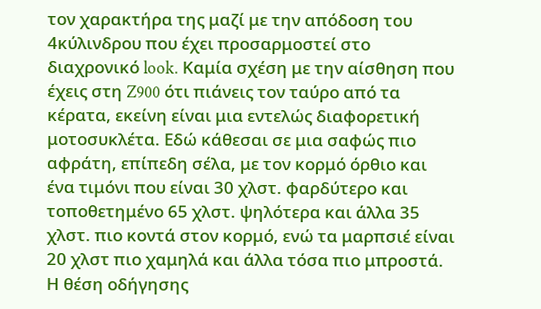τον χαρακτήρα της μαζί με την απόδοση του 4κύλινδρου που έχει προσαρμοστεί στο διαχρονικό look. Καμία σχέση με την αίσθηση που έχεις στη Z900 ότι πιάνεις τον ταύρο από τα κέρατα, εκείνη είναι μια εντελώς διαφορετική μοτοσυκλέτα. Εδώ κάθεσαι σε μια σαφώς πιο αφράτη, επίπεδη σέλα, με τον κορμό όρθιο και ένα τιμόνι που είναι 30 χλστ. φαρδύτερο και τοποθετημένο 65 χλστ. ψηλότερα και άλλα 35 χλστ. πιο κοντά στον κορμό, ενώ τα μαρπσιέ είναι 20 χλστ πιο χαμηλά και άλλα τόσα πιο μπροστά. Η θέση οδήγησης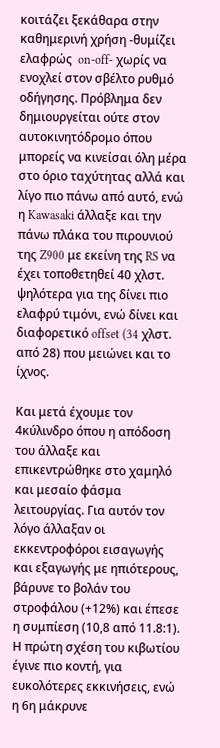κοιτάζει ξεκάθαρα στην καθημερινή χρήση -θυμίζει ελαφρώς  on-off- χωρίς να ενοχλεί στον σβέλτο ρυθμό οδήγησης. Πρόβλημα δεν δημιουργείται ούτε στον αυτοκινητόδρομο όπου μπορείς να κινείσαι όλη μέρα στο όριο ταχύτητας αλλά και λίγο πιο πάνω από αυτό, ενώ η Kawasaki άλλαξε και την πάνω πλάκα του πιρουνιού της Z900 με εκείνη της RS να έχει τοποθετηθεί 40 χλστ. ψηλότερα για της δίνει πιο ελαφρύ τιμόνι, ενώ δίνει και διαφορετικό offset (34 χλστ. από 28) που μειώνει και το ίχνος.

Και μετά έχουμε τον 4κύλινδρο όπου η απόδοση του άλλαξε και επικεντρώθηκε στο χαμηλό και μεσαίο φάσμα λειτουργίας. Για αυτόν τον λόγο άλλαξαν οι εκκεντροφόροι εισαγωγής και εξαγωγής με ηπιότερους, βάρυνε το βολάν του στροφάλου (+12%) και έπεσε η συμπίεση (10,8 από 11.8:1). Η πρώτη σχέση του κιβωτίου έγινε πιο κοντή, για ευκολότερες εκκινήσεις, ενώ η 6η μάκρυνε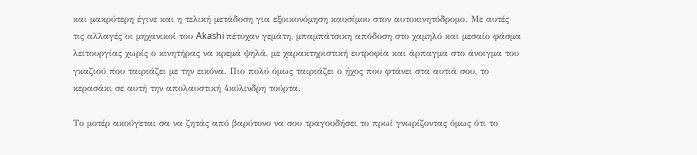και μακρύτερη έγινε και η τελική μετάδοση για εξοικονόμηση καυσίμου στον αυτοκινητόδρομο. Με αυτές τις αλλαγές οι μηχανικοί του Akashi πέτυχαν γεμάτη, μπαμπάτσικη απόδοση στο χαμηλό και μεσαίο φάσμα λειτουργίας χωρίς ο κινητήρας να κρεμά ψηλά, με χαρακτηριστική ευτροφία και άρπαγμα στο άνοιγμα του γκαζιού που ταιριάζει με την εικόνα. Πιο πολύ όμως ταιριάζει ο ήχος που φτάνει στα αυτιά σου, το κερασάκι σε αυτή την απολαυστική 4κύλινδρη τούρτα.

Το μοτέρ ακούγεται σα να ζητάς από βαρύτονο να σου τραγουδήσει το πρωί γνωρίζοντας όμως ότι το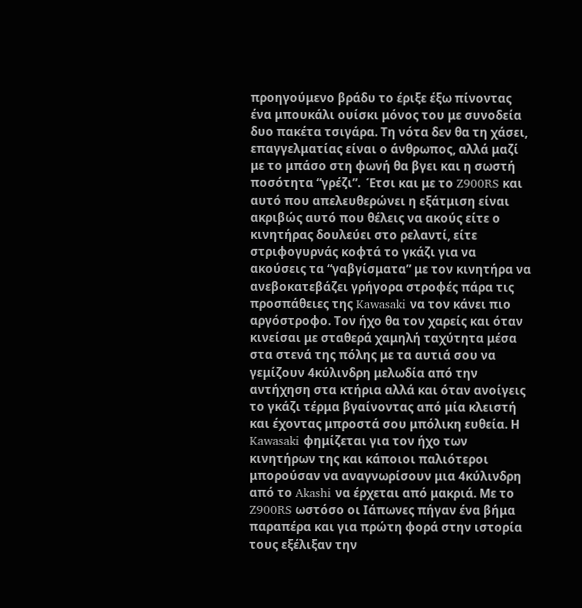προηγούμενο βράδυ το έριξε έξω πίνοντας ένα μπουκάλι ουίσκι μόνος του με συνοδεία δυο πακέτα τσιγάρα. Τη νότα δεν θα τη χάσει, επαγγελματίας είναι ο άνθρωπος, αλλά μαζί με το μπάσο στη φωνή θα βγει και η σωστή ποσότητα “γρέζι”.  Έτσι και με το Z900RS και αυτό που απελευθερώνει η εξάτμιση είναι ακριβώς αυτό που θέλεις να ακούς είτε ο κινητήρας δουλεύει στο ρελαντί, είτε στριφογυρνάς κοφτά το γκάζι για να ακούσεις τα “γαβγίσματα” με τον κινητήρα να ανεβοκατεβάζει γρήγορα στροφές πάρα τις προσπάθειες της Kawasaki να τον κάνει πιο αργόστροφο. Τον ήχο θα τον χαρείς και όταν κινείσαι με σταθερά χαμηλή ταχύτητα μέσα στα στενά της πόλης με τα αυτιά σου να γεμίζουν 4κύλινδρη μελωδία από την αντήχηση στα κτήρια αλλά και όταν ανοίγεις το γκάζι τέρμα βγαίνοντας από μία κλειστή και έχοντας μπροστά σου μπόλικη ευθεία. Η Kawasaki φημίζεται για τον ήχο των κινητήρων της και κάποιοι παλιότεροι μπορούσαν να αναγνωρίσουν μια 4κύλινδρη από το Akashi να έρχεται από μακριά. Με το Z900RS ωστόσο οι Ιάπωνες πήγαν ένα βήμα παραπέρα και για πρώτη φορά στην ιστορία τους εξέλιξαν την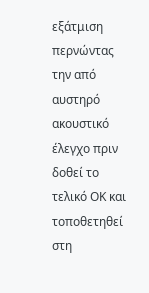εξάτμιση περνώντας την από αυστηρό ακουστικό έλεγχο πριν δοθεί το τελικό ΟΚ και τοποθετηθεί στη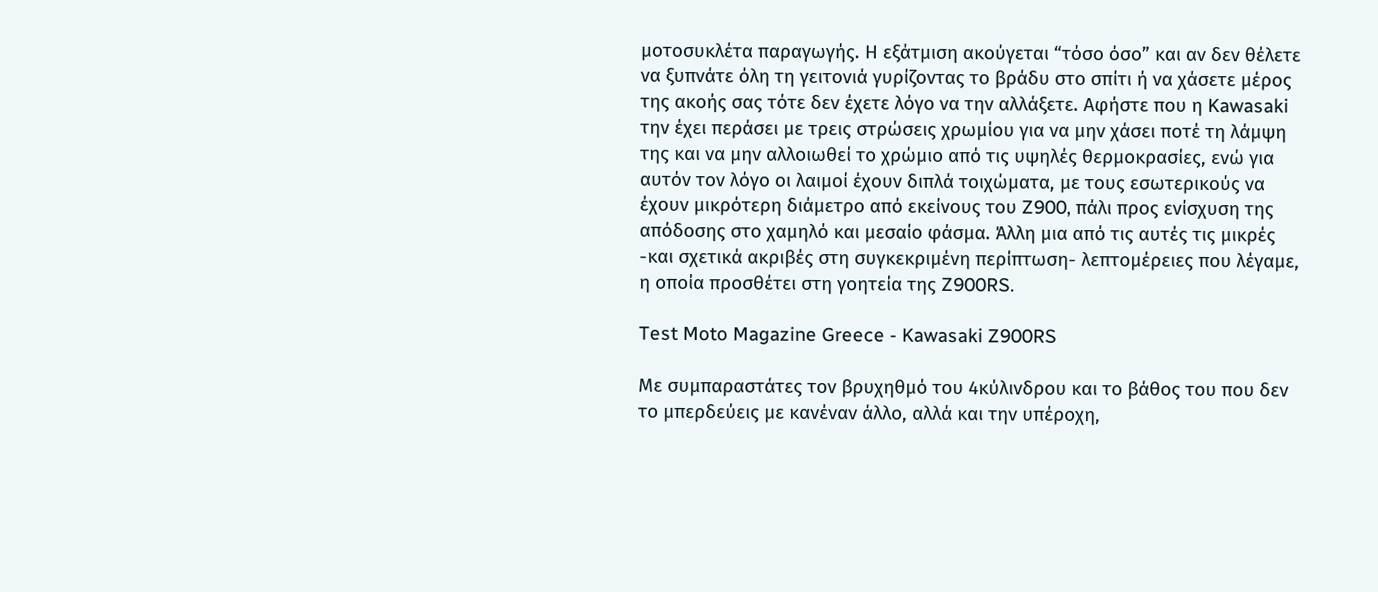μοτοσυκλέτα παραγωγής. Η εξάτμιση ακούγεται “τόσο όσο” και αν δεν θέλετε να ξυπνάτε όλη τη γειτονιά γυρίζοντας το βράδυ στο σπίτι ή να χάσετε μέρος της ακοής σας τότε δεν έχετε λόγο να την αλλάξετε. Αφήστε που η Kawasaki την έχει περάσει με τρεις στρώσεις χρωμίου για να μην χάσει ποτέ τη λάμψη της και να μην αλλοιωθεί το χρώμιο από τις υψηλές θερμοκρασίες, ενώ για αυτόν τον λόγο οι λαιμοί έχουν διπλά τοιχώματα, με τους εσωτερικούς να έχουν μικρότερη διάμετρο από εκείνους του Z900, πάλι προς ενίσχυση της απόδοσης στο χαμηλό και μεσαίο φάσμα. Άλλη μια από τις αυτές τις μικρές -και σχετικά ακριβές στη συγκεκριμένη περίπτωση- λεπτομέρειες που λέγαμε, η οποία προσθέτει στη γοητεία της Z900RS.

Test Moto Magazine Greece - Kawasaki Z900RS

Με συμπαραστάτες τον βρυχηθμό του 4κύλινδρου και το βάθος του που δεν το μπερδεύεις με κανέναν άλλο, αλλά και την υπέροχη,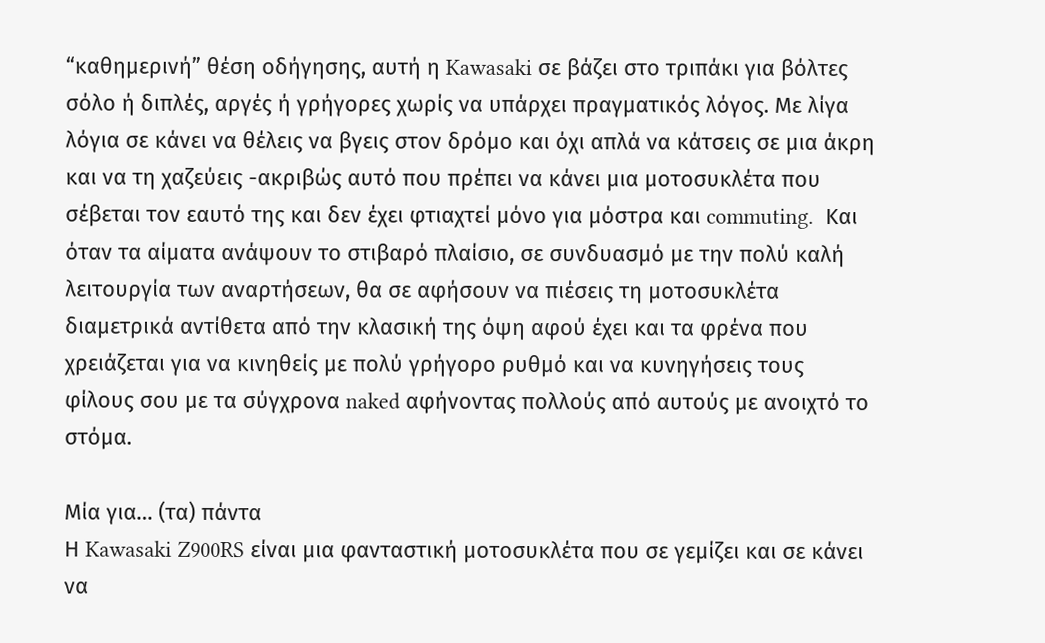“καθημερινή” θέση οδήγησης, αυτή η Kawasaki σε βάζει στο τριπάκι για βόλτες σόλο ή διπλές, αργές ή γρήγορες χωρίς να υπάρχει πραγματικός λόγος. Με λίγα λόγια σε κάνει να θέλεις να βγεις στον δρόμο και όχι απλά να κάτσεις σε μια άκρη και να τη χαζεύεις -ακριβώς αυτό που πρέπει να κάνει μια μοτοσυκλέτα που σέβεται τον εαυτό της και δεν έχει φτιαχτεί μόνο για μόστρα και commuting.  Και όταν τα αίματα ανάψουν το στιβαρό πλαίσιο, σε συνδυασμό με την πολύ καλή λειτουργία των αναρτήσεων, θα σε αφήσουν να πιέσεις τη μοτοσυκλέτα διαμετρικά αντίθετα από την κλασική της όψη αφού έχει και τα φρένα που χρειάζεται για να κινηθείς με πολύ γρήγορο ρυθμό και να κυνηγήσεις τους φίλους σου με τα σύγχρονα naked αφήνοντας πολλούς από αυτούς με ανοιχτό το στόμα.

Μία για… (τα) πάντα
Η Kawasaki Z900RS είναι μια φανταστική μοτοσυκλέτα που σε γεμίζει και σε κάνει να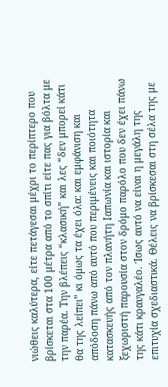νιώθεις καλύτερα, είτε πετάγεσαι μέχρι το περίπτερο που βρίσκεται στα 100 μέτρα από το σπίτι είτε πας για βόλτα με την παρέα. Την βλέπεις “κλασική” και λες “δεν μπορεί κάτι θα της λείπει” κι όμως τα έχει όλα: και εμφάνιση και απόδοση πάνω από αυτό που περιμένεις και ποιότητα κατασκευής από τον πλανήτη Ιαπωνία και ιστορία και ξεχωριστή παρουσία στον δρόμο παρόλο που δεν έχει πάνω της κάτι κραυγαλέο. Ίσως αυτό να είναι η μεγάλη της επιτυχία σχεδιαστικά. Θέλεις να βρίσκεσαι στη σέλα της με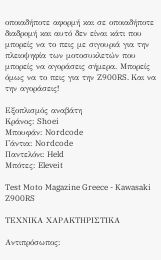οποιαδήποτε αφορμή και σε οποιαδήποτε διαδρομή και αυτό δεν είναι κάτι που μπορείς να το πεις με σιγουριά για την πλειοψηφία των μοτοσυκλετών που μπορείς να αγοράσεις σήμερα. Μπορείς όμως να το πεις για την Z900RS. Και να την αγοράσεις!

Εξοπλισμός αναβάτη
Κράνος: Shoei
Μπουφάν: Nordcode
Γάντια: Nordcode
Παντελόνι: Held
Μπότες: Eleveit

Test Moto Magazine Greece - Kawasaki Z900RS

ΤΕΧΝΙΚΑ ΧΑΡΑΚΤΗΡΙΣΤΙΚΑ

Αντιπρόσωπος: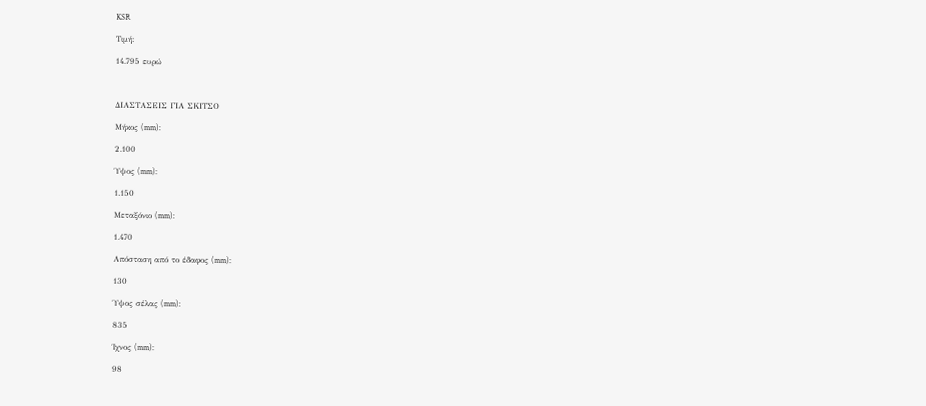KSR

Τιμή:

14.795 ευρώ



ΔΙΑΣΤΑΣΕΙΣ ΓΙΑ ΣΚΙΤΣΟ

Μήκος (mm):

2.100

Ύψος (mm):

1.150

Μεταξόνιο (mm):

1.470

Απόσταση από το έδαφος (mm):

130

Ύψος σέλας (mm):

835

Ίχνος (mm):

98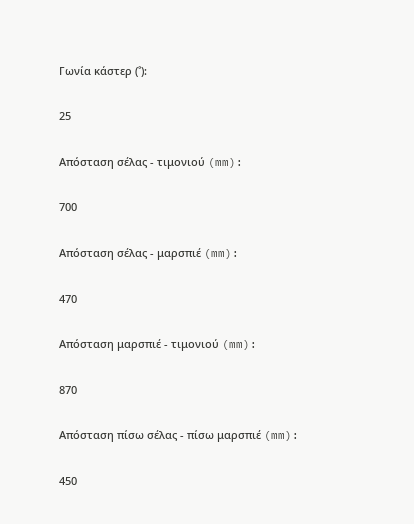Γωνία κάστερ (˚):

25

Απόσταση σέλας - τιμονιού (mm):

700

Απόσταση σέλας - μαρσπιέ (mm):

470

Απόσταση μαρσπιέ - τιμονιού (mm):

870

Απόσταση πίσω σέλας - πίσω μαρσπιέ (mm):

450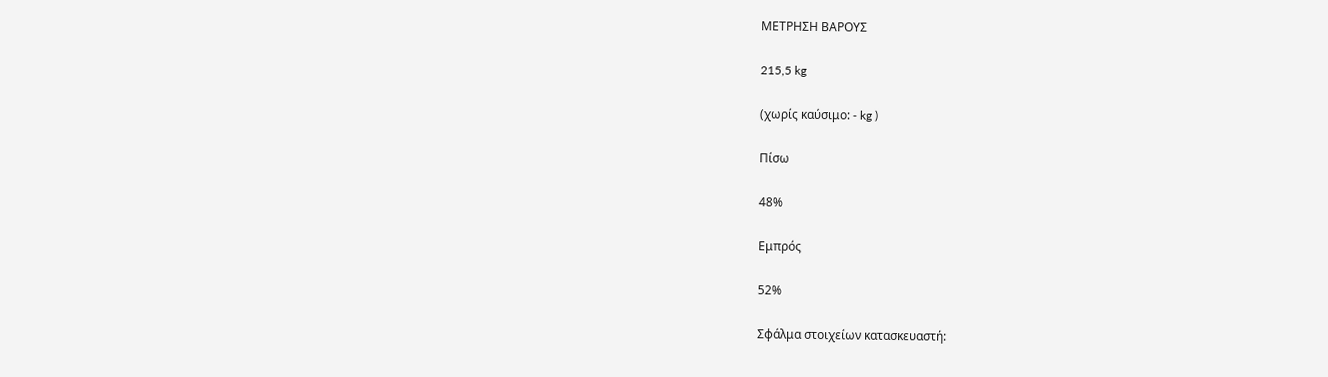ΜΕΤΡΗΣΗ ΒΑΡΟΥΣ

215,5 kg

(χωρίς καύσιμο: - kg )

Πίσω

48%

Εμπρός

52%

Σφάλμα στοιχείων κατασκευαστή: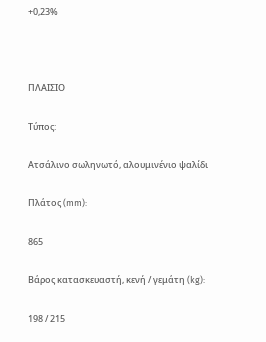+0,23%



ΠΛΑΙΣΙΟ

Τύπος:

Ατσάλινο σωληνωτό, αλουμινένιο ψαλίδι

Πλάτος (mm):

865

Βάρος κατασκευαστή, κενή / γεμάτη (kg):

198 / 215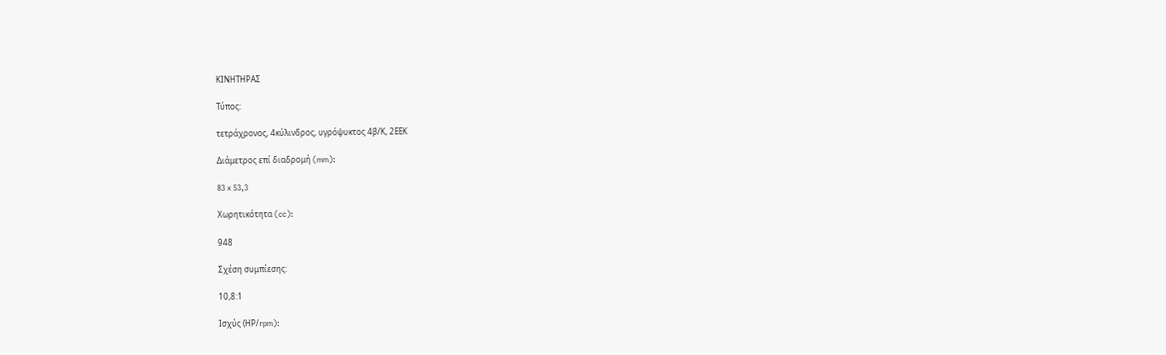ΚΙΝΗΤΗΡΑΣ

Τύπος:

τετράχρονος, 4κύλινδρος, υγρόψυκτος 4β/Κ, 2ΕΕΚ

Διάμετρος επί διαδρομή (mm):

83 x 53,3

Χωρητικότητα (cc):

948

Σχέση συμπίεσης:

10,8:1

Ισχύς (ΗΡ/rpm):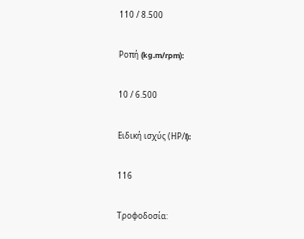110 / 8.500

Ροπή (kg.m/rpm):

10 / 6.500

Ειδική ισχύς (ΗΡ/l):

116

Τροφοδοσία: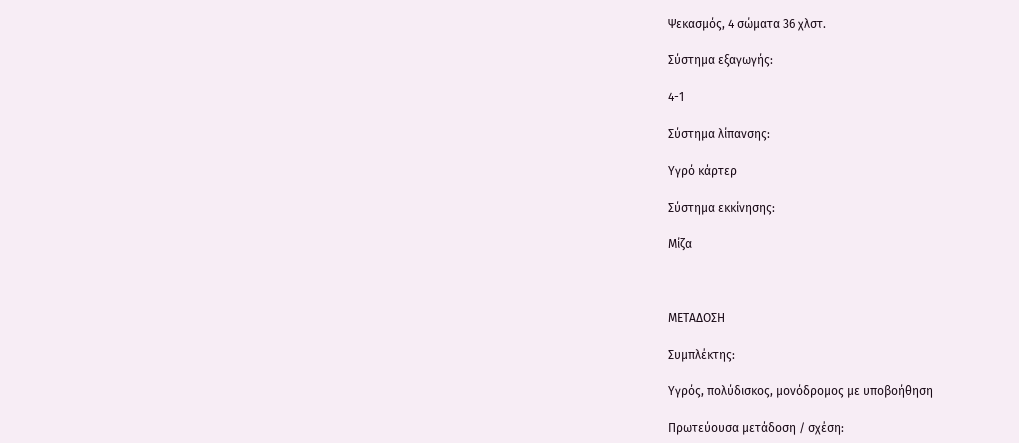Ψεκασμός, 4 σώματα 36 χλστ.

Σύστημα εξαγωγής:

4-1

Σύστημα λίπανσης:

Υγρό κάρτερ

Σύστημα εκκίνησης:

Μίζα



ΜΕΤΑΔΟΣΗ

Συμπλέκτης:

Υγρός, πολύδισκος, μονόδρομος με υποβοήθηση

Πρωτεύουσα μετάδοση / σχέση: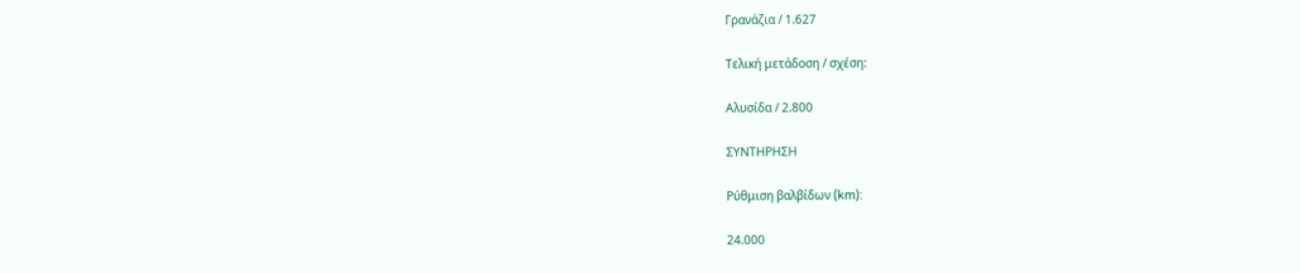Γρανάζια / 1.627

Τελική μετάδοση / σχέση:

Αλυσίδα / 2.800

ΣΥΝΤΗΡΗΣΗ

Ρύθμιση βαλβίδων (km):

24.000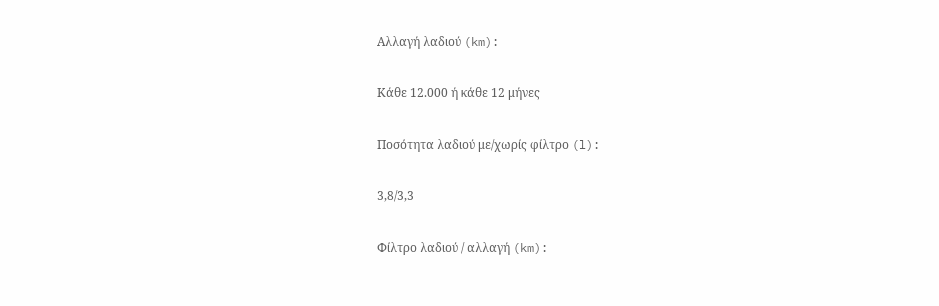Αλλαγή λαδιού (km):

Κάθε 12.000 ή κάθε 12 μήνες

Ποσότητα λαδιού με/χωρίς φίλτρο (l):

3,8/3,3

Φίλτρο λαδιού / αλλαγή (km):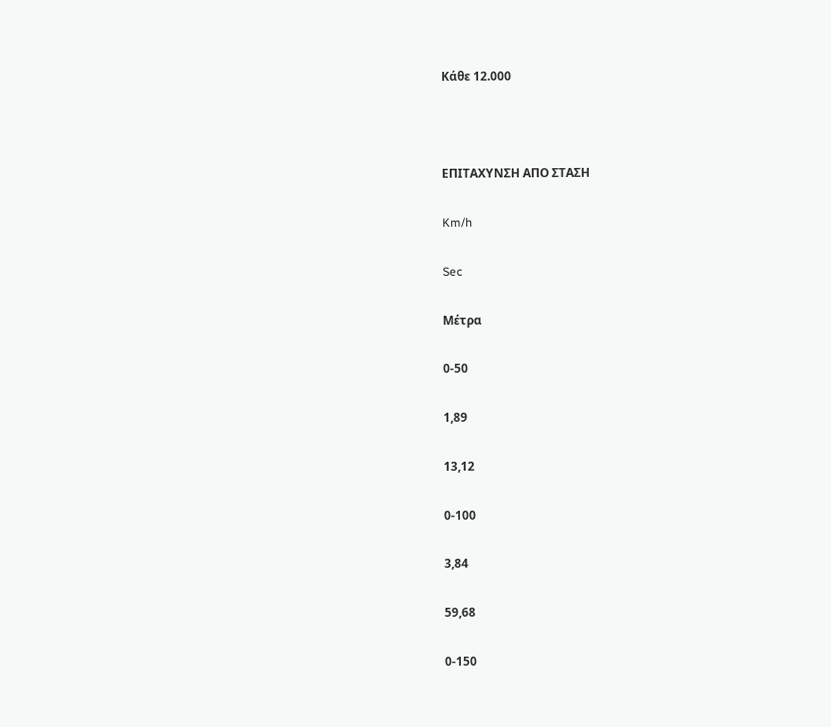Κάθε 12.000



ΕΠΙΤΑΧΥΝΣΗ ΑΠΟ ΣΤΑΣΗ

Km/h

Sec

Μέτρα

0-50

1,89

13,12

0-100

3,84

59,68

0-150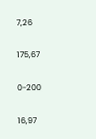7,26

175,67

0-200

16,97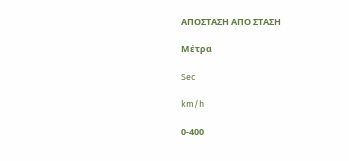ΑΠΟΣΤΑΣΗ ΑΠΟ ΣΤΑΣΗ

Μέτρα

Sec

km/h

0-400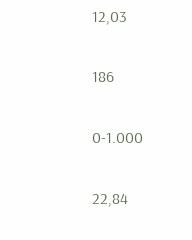12,03

186

0-1.000

22,84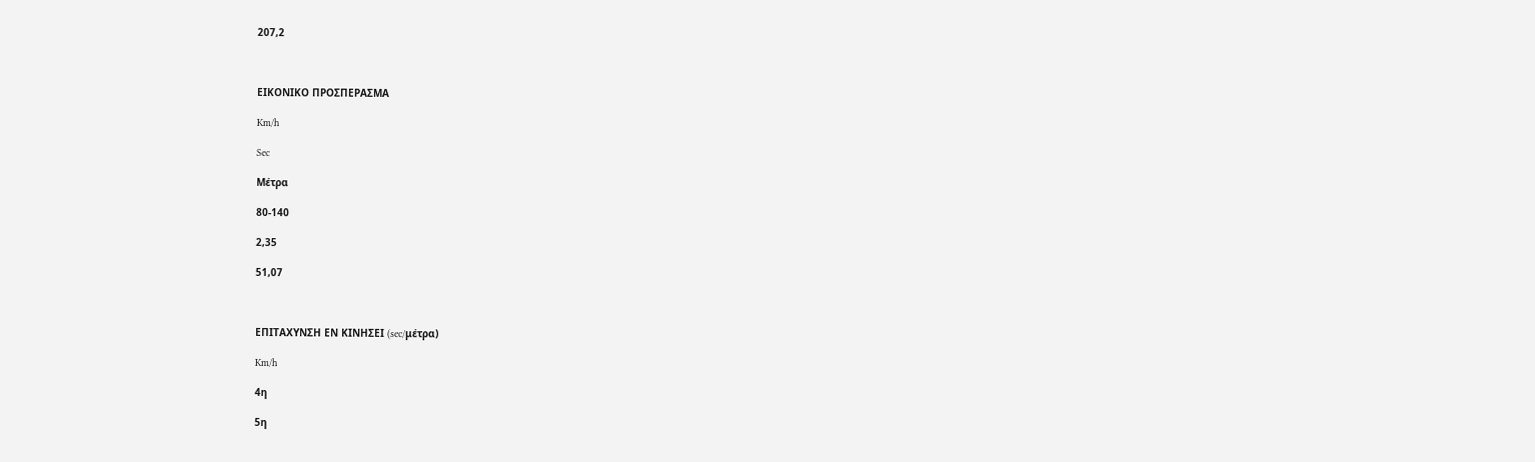207,2



ΕΙΚΟΝΙΚΟ ΠΡΟΣΠΕΡΑΣΜΑ

Km/h

Sec

Μέτρα

80-140

2,35

51,07



ΕΠΙΤΑΧΥΝΣΗ ΕΝ ΚΙΝΗΣΕΙ (sec/μέτρα)

Km/h

4η

5η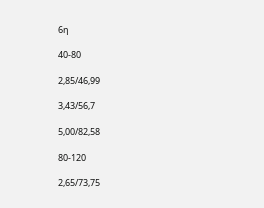6η

40-80

2,85/46,99

3,43/56,7

5,00/82,58

80-120

2,65/73,75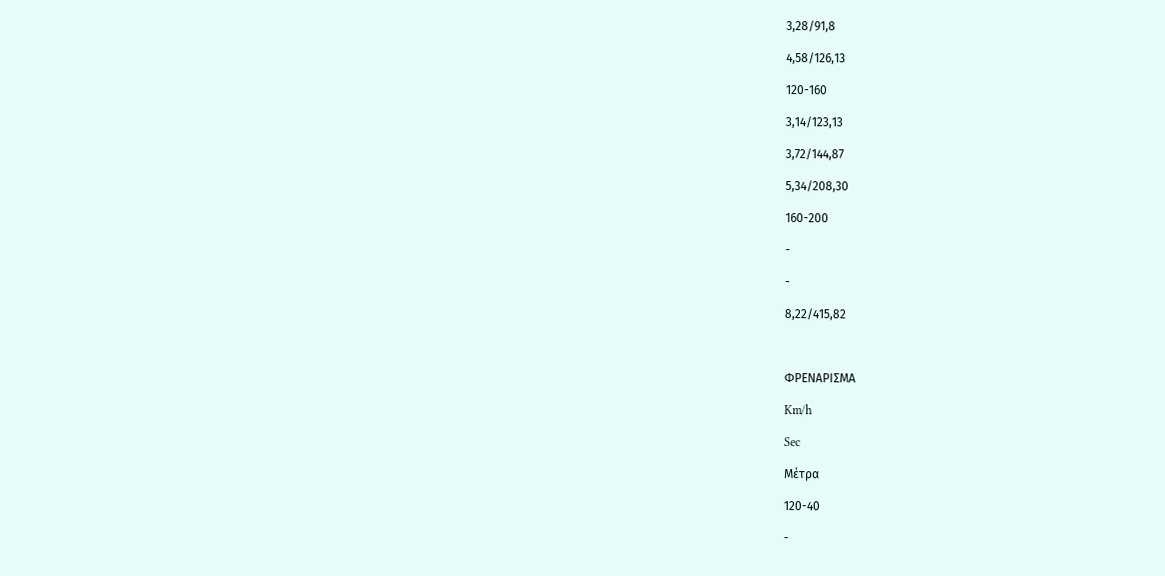3,28/91,8

4,58/126,13

120-160

3,14/123,13

3,72/144,87

5,34/208,30

160-200

-

-

8,22/415,82



ΦΡΕΝΑΡΙΣΜΑ

Km/h

Sec

Μέτρα

120-40

-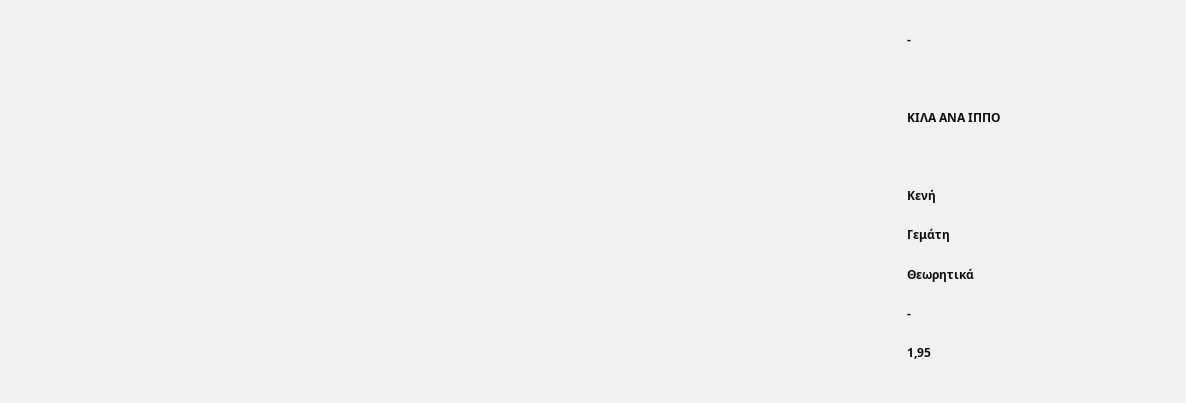-



ΚΙΛΑ ΑΝΑ ΙΠΠΟ



Κενή

Γεμάτη

Θεωρητικά

-

1,95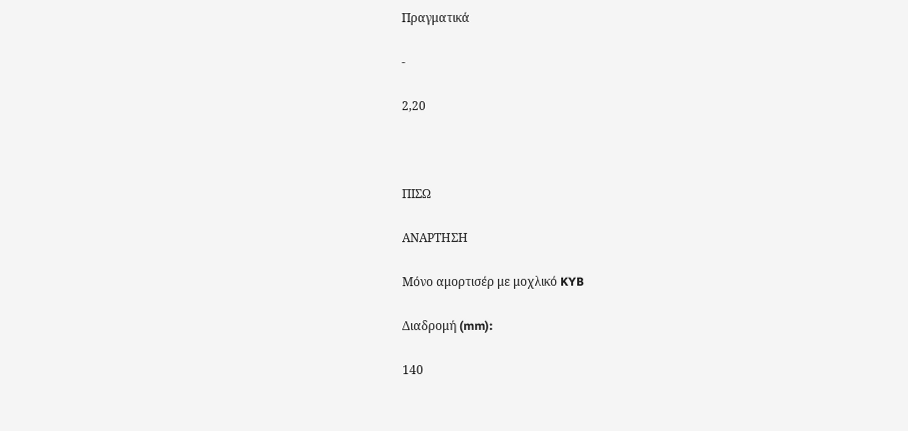Πραγματικά

-

2,20



ΠΙΣΩ

ΑΝΑΡΤΗΣΗ

Μόνο αμορτισέρ με μοχλικό KYB

Διαδρομή (mm):

140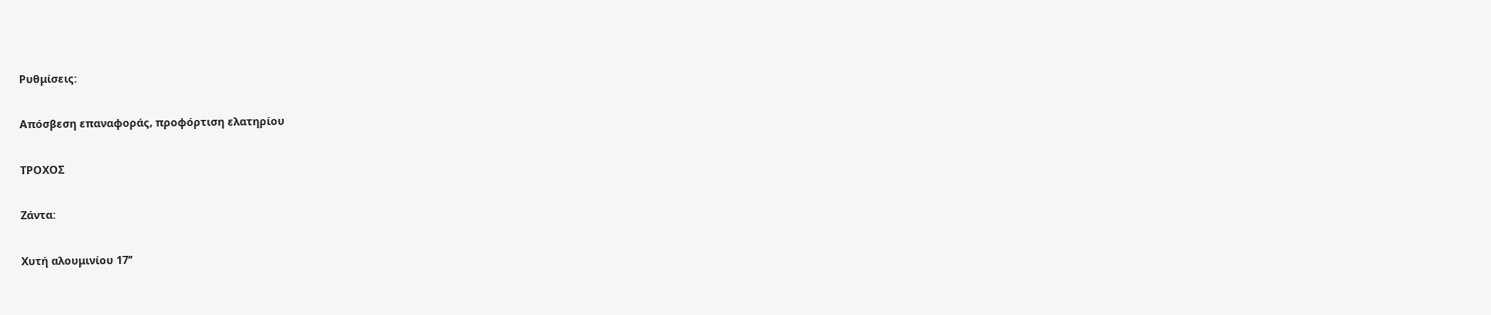Ρυθμίσεις:

Απόσβεση επαναφοράς, προφόρτιση ελατηρίου

ΤΡΟΧΟΣ

Ζάντα:

Χυτή αλουμινίου 17’’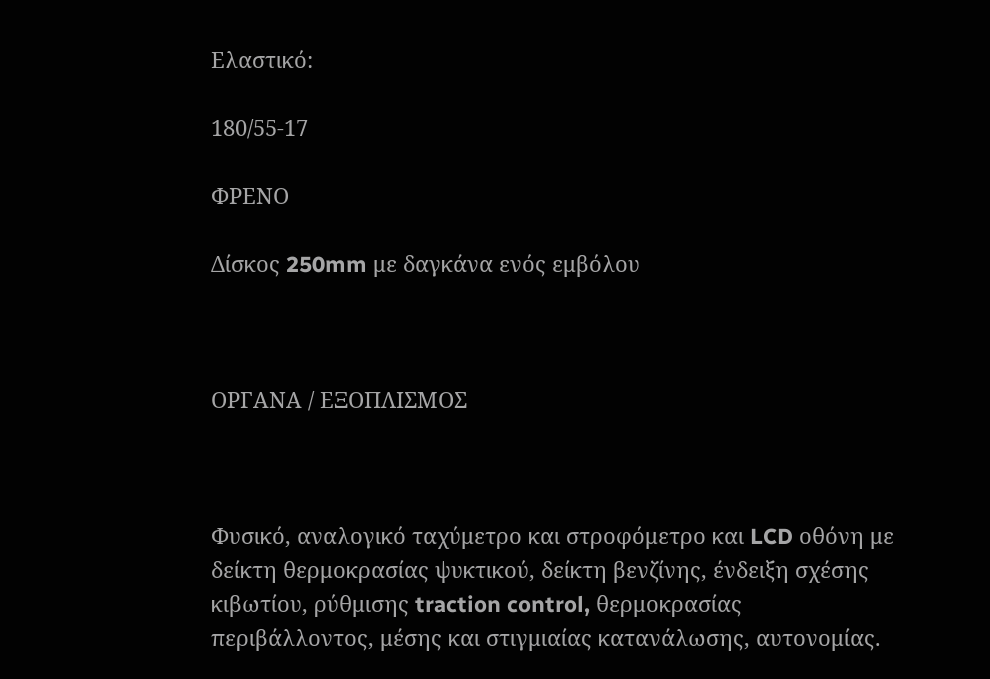Ελαστικό:

180/55-17

ΦΡΕΝΟ

Δίσκος 250mm με δαγκάνα ενός εμβόλου



ΟΡΓΑΝΑ / ΕΞΟΠΛΙΣΜΟΣ



Φυσικό, αναλογικό ταχύμετρο και στροφόμετρο και LCD οθόνη με δείκτη θερμοκρασίας ψυκτικού, δείκτη βενζίνης, ένδειξη σχέσης κιβωτίου, ρύθμισης traction control, θερμοκρασίας περιβάλλοντος, μέσης και στιγμιαίας κατανάλωσης, αυτονομίας.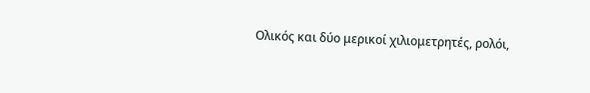Ολικός και δύο μερικοί χιλιομετρητές, ρολόι,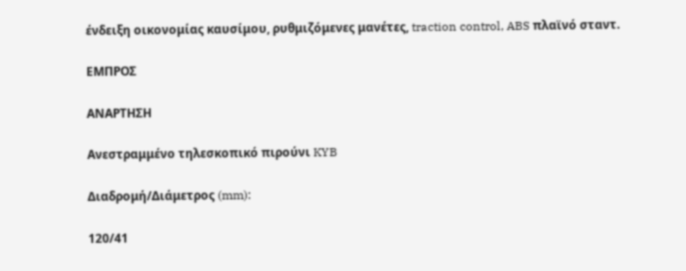ένδειξη οικονομίας καυσίμου, ρυθμιζόμενες μανέτες, traction control, ABS πλαϊνό σταντ.

ΕΜΠΡΟΣ

ΑΝΑΡΤΗΣΗ

Ανεστραμμένο τηλεσκοπικό πιρούνι KYB

Διαδρομή/Διάμετρος (mm):

120/41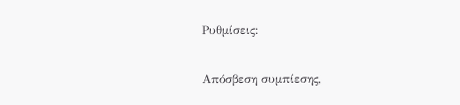Ρυθμίσεις:

Απόσβεση συμπίεσης,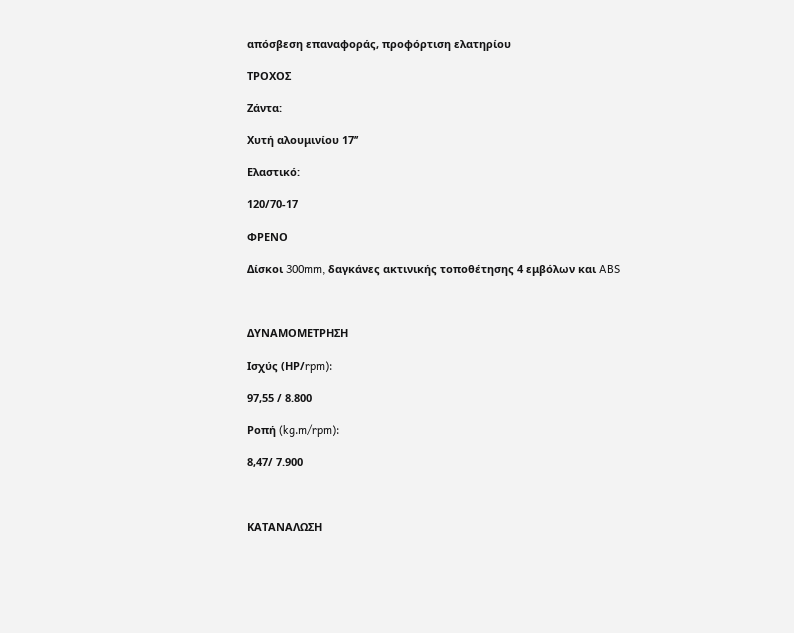απόσβεση επαναφοράς, προφόρτιση ελατηρίου

ΤΡΟΧΟΣ

Ζάντα:

Χυτή αλουμινίου 17’’

Ελαστικό:

120/70-17

ΦΡΕΝΟ

Δίσκοι 300mm, δαγκάνες ακτινικής τοποθέτησης 4 εμβόλων και ABS



ΔΥΝΑΜΟΜΕΤΡΗΣΗ

Ισχύς (ΗΡ/rpm):

97,55 / 8.800

Ροπή (kg.m/rpm):

8,47/ 7.900



ΚΑΤΑΝΑΛΩΣΗ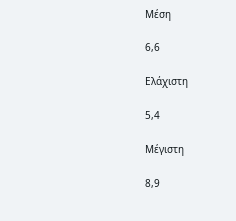Μέση

6,6

Ελάχιστη

5,4

Μέγιστη

8,9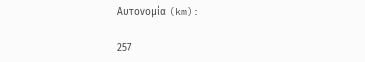Αυτονομία (km):

257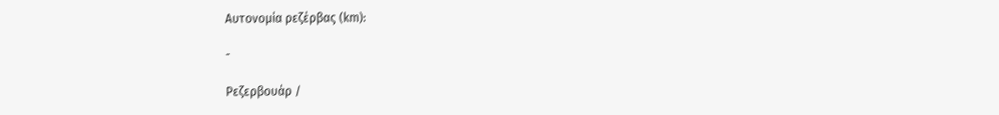Αυτονομία ρεζέρβας (km):

-

Ρεζερβουάρ /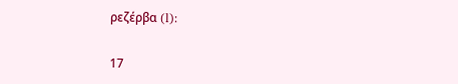ρεζέρβα (l):

17